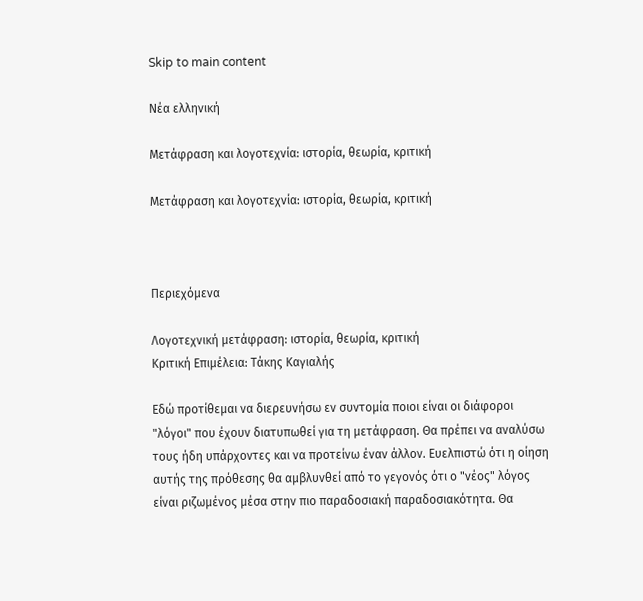Skip to main content

Νέα ελληνική

Μετάφραση και λογοτεχνία: ιστορία, θεωρία, κριτική

Μετάφραση και λογοτεχνία: ιστορία, θεωρία, κριτική



Περιεχόμενα

Λογοτεχνική μετάφραση: ιστορία, θεωρία, κριτική
Kριτική Επιμέλεια: Τάκης Καγιαλής

Εδώ προτίθεμαι να διερευνήσω εν συντομία ποιοι είναι οι διάφοροι "λόγοι" που έχουν διατυπωθεί για τη μετάφραση. Θα πρέπει να αναλύσω τους ήδη υπάρχοντες και να προτείνω έναν άλλον. Ευελπιστώ ότι η οίηση αυτής της πρόθεσης θα αμβλυνθεί από το γεγονός ότι ο "νέος" λόγος είναι ριζωμένος μέσα στην πιο παραδοσιακή παραδοσιακότητα. Θα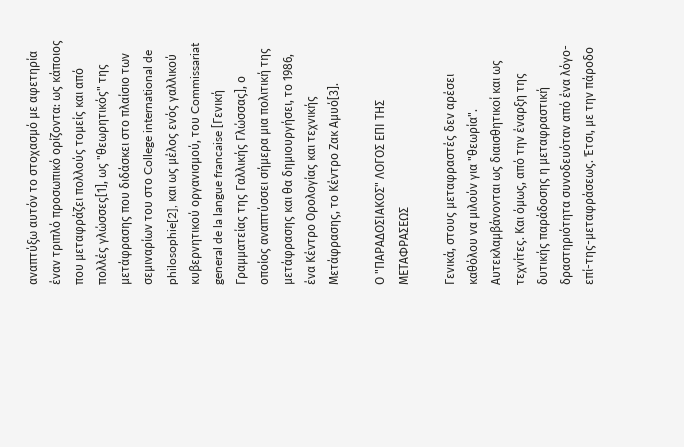αναπτύξω αυτόν το στοχασμό με αφετηρία έναν τριπλό προσωπικό ορίζοντα: ως κάποιος που μεταφράζει πολλούς τομείς και από πολλές γλώσσες[1], ως "θεωρητικός" της μετάφρασης που διδάσκει στο πλαίσιο των σεμιναρίων του στο College international de philosophie[2], και ως μέλος ενός γαλλικού κυβερνητικού οργανισμού, του Commissariat general de la langue francaise [Γενική Γραμματείας της Γαλλικής Γλώσσας], ο οποίος αναπτύσσει σήμερα μια πολιτική της μετάφρασης και θα δημιουργήσει, το 1986, ένα Κέντρο Ορολογίας και τεχνικής Μετάφρασης, το Κέντρο Ζακ Αμυό[3].

Ο "ΠΑΡΑΔΟΣΙΑΚΟΣ" ΛΟΓΟΣ ΕΠΙ ΤΗΣ ΜΕΤΑΦΡΑΣΕΩΣ

Γενικά, στους μεταφραστές δεν αρέσει καθόλου να μιλούν για "θεωρία". Αυτεκλαμβάνονται ως διαισθητικοί και ως τεχνίτες. Και όμως, από την έναρξη της δυτικής παράδοσης η μεταφραστική δραστηριότητα συνοδευόταν από ένα λόγο-επί-της-μεταφράσεως. Έτσι, με την πάροδο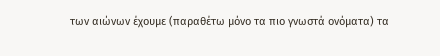των αιώνων έχουμε (παραθέτω μόνο τα πιο γνωστά ονόματα) τα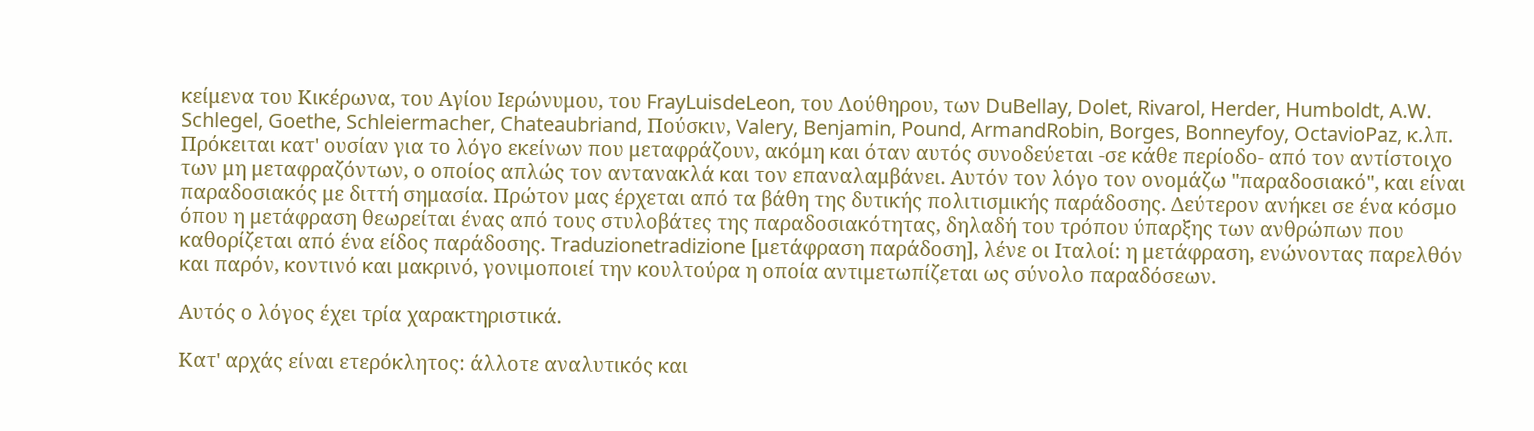κείμενα του Κικέρωνα, του Αγίου Ιερώνυμου, του FrayLuisdeLeon, του Λούθηρου, των DuBellay, Dolet, Rivarol, Herder, Humboldt, A.W. Schlegel, Goethe, Schleiermacher, Chateaubriand, Πούσκιν, Valery, Benjamin, Pound, ArmandRobin, Borges, Bonneyfoy, OctavioPaz, κ.λπ. Πρόκειται κατ' ουσίαν για το λόγο εκείνων που μεταφράζουν, ακόμη και όταν αυτός συνοδεύεται -σε κάθε περίοδο- από τον αντίστοιχο των μη μεταφραζόντων, ο οποίος απλώς τον αντανακλά και τον επαναλαμβάνει. Αυτόν τον λόγο τον ονομάζω "παραδοσιακό", και είναι παραδοσιακός με διττή σημασία. Πρώτον μας έρχεται από τα βάθη της δυτικής πολιτισμικής παράδοσης. Δεύτερον ανήκει σε ένα κόσμο όπου η μετάφραση θεωρείται ένας από τους στυλοβάτες της παραδοσιακότητας, δηλαδή του τρόπου ύπαρξης των ανθρώπων που καθορίζεται από ένα είδος παράδοσης. Traduzionetradizione [μετάφραση παράδοση], λένε οι Ιταλοί: η μετάφραση, ενώνοντας παρελθόν και παρόν, κοντινό και μακρινό, γονιμοποιεί την κουλτούρα η οποία αντιμετωπίζεται ως σύνολο παραδόσεων.

Αυτός ο λόγος έχει τρία χαρακτηριστικά.

Κατ' αρχάς είναι ετερόκλητος: άλλοτε αναλυτικός και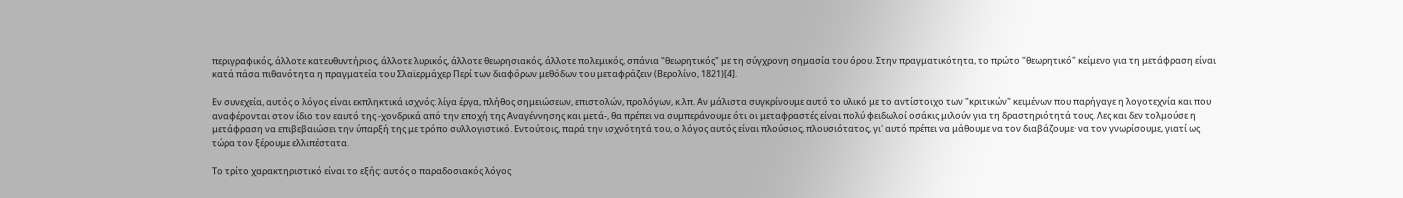περιγραφικός, άλλοτε κατευθυντήριος, άλλοτε λυρικός, άλλοτε θεωρησιακός, άλλοτε πολεμικός, σπάνια "θεωρητικός" με τη σύγχρονη σημασία του όρου. Στην πραγματικότητα, το πρώτο "θεωρητικό" κείμενο για τη μετάφραση είναι κατά πάσα πιθανότητα η πραγματεία του Σλαϊερμάχερ Περί των διαφόρων μεθόδων του μεταφράζειν (Βερολίνο, 1821)[4].

Εν συνεχεία, αυτός ο λόγος είναι εκπληκτικά ισχνός: λίγα έργα, πλήθος σημειώσεων, επιστολών, προλόγων, κ.λπ. Αν μάλιστα συγκρίνουμε αυτό το υλικό με το αντίστοιχο των "κριτικών" κειμένων που παρήγαγε η λογοτεχνία και που αναφέρονται στον ίδιο τον εαυτό της -χονδρικά από την εποχή της Αναγέννησης και μετά-, θα πρέπει να συμπεράνουμε ότι οι μεταφραστές είναι πολύ φειδωλοί οσάκις μιλούν για τη δραστηριότητά τους. Λες και δεν τολμούσε η μετάφραση να επιβεβαιώσει την ύπαρξή της με τρόπο συλλογιστικό. Εντούτοις, παρά την ισχνότητά του, ο λόγος αυτός είναι πλούσιος, πλουσιότατος, γι' αυτό πρέπει να μάθουμε να τον διαβάζουμε· να τον γνωρίσουμε, γιατί ως τώρα τον ξέρουμε ελλιπέστατα.

Το τρίτο χαρακτηριστικό είναι το εξής: αυτός ο παραδοσιακός λόγος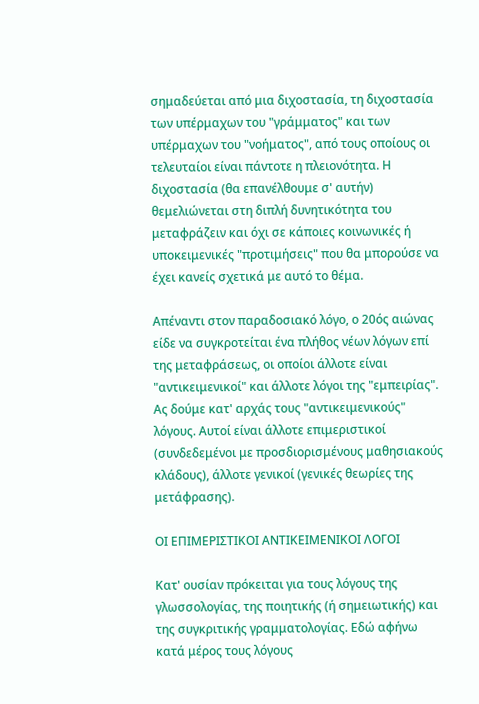σημαδεύεται από μια διχοστασία, τη διχοστασία των υπέρμαχων του "γράμματος" και των υπέρμαχων του "νοήματος", από τους οποίους οι τελευταίοι είναι πάντοτε η πλειονότητα. Η διχοστασία (θα επανέλθουμε σ' αυτήν) θεμελιώνεται στη διπλή δυνητικότητα του μεταφράζειν και όχι σε κάποιες κοινωνικές ή υποκειμενικές "προτιμήσεις" που θα μπορούσε να έχει κανείς σχετικά με αυτό το θέμα.

Απέναντι στον παραδοσιακό λόγο, ο 20ός αιώνας είδε να συγκροτείται ένα πλήθος νέων λόγων επί της μεταφράσεως, οι οποίοι άλλοτε είναι "αντικειμενικοί" και άλλοτε λόγοι της "εμπειρίας". Ας δούμε κατ' αρχάς τους "αντικειμενικούς" λόγους. Αυτοί είναι άλλοτε επιμεριστικοί (συνδεδεμένοι με προσδιορισμένους μαθησιακούς κλάδους), άλλοτε γενικοί (γενικές θεωρίες της μετάφρασης).

ΟΙ ΕΠΙΜΕΡΙΣΤΙΚΟΙ ΑΝΤΙΚΕΙΜΕΝΙΚΟΙ ΛΟΓΟΙ

Κατ' ουσίαν πρόκειται για τους λόγους της γλωσσολογίας, της ποιητικής (ή σημειωτικής) και της συγκριτικής γραμματολογίας. Εδώ αφήνω κατά μέρος τους λόγους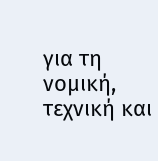για τη νομική, τεχνική και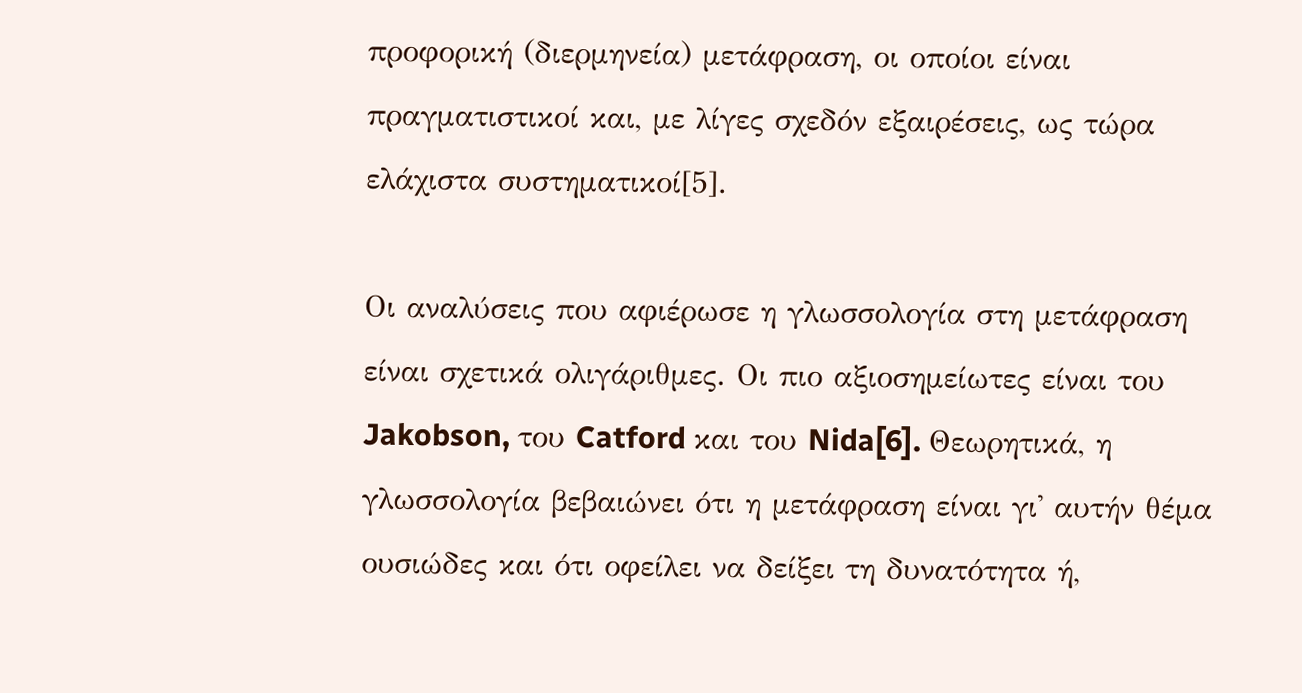προφορική (διερμηνεία) μετάφραση, οι οποίοι είναι πραγματιστικοί και, με λίγες σχεδόν εξαιρέσεις, ως τώρα ελάχιστα συστηματικοί[5].

Οι αναλύσεις που αφιέρωσε η γλωσσολογία στη μετάφραση είναι σχετικά ολιγάριθμες. Οι πιο αξιοσημείωτες είναι του Jakobson, του Catford και του Nida[6]. Θεωρητικά, η γλωσσολογία βεβαιώνει ότι η μετάφραση είναι γι' αυτήν θέμα ουσιώδες και ότι οφείλει να δείξει τη δυνατότητα ή,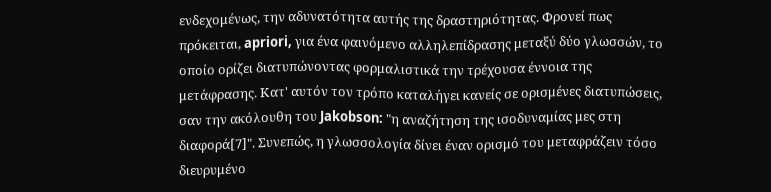ενδεχομένως, την αδυνατότητα αυτής της δραστηριότητας. Φρονεί πως πρόκειται, apriori, για ένα φαινόμενο αλληλεπίδρασης μεταξύ δύο γλωσσών, το οποίο ορίζει διατυπώνοντας φορμαλιστικά την τρέχουσα έννοια της μετάφρασης. Κατ' αυτόν τον τρόπο καταλήγει κανείς σε ορισμένες διατυπώσεις, σαν την ακόλουθη του Jakobson: "η αναζήτηση της ισοδυναμίας μες στη διαφορά[7]". Συνεπώς, η γλωσσολογία δίνει έναν ορισμό του μεταφράζειν τόσο διευρυμένο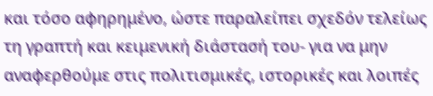και τόσο αφηρημένο, ώστε παραλείπει σχεδόν τελείως τη γραπτή και κειμενική διάστασή του- για να μην αναφερθούμε στις πολιτισμικές, ιστορικές και λοιπές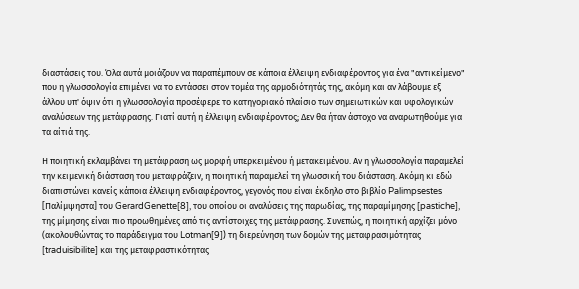διαστάσεις του. Όλα αυτά μοιάζουν να παραπέμπουν σε κάποια έλλειψη ενδιαφέροντος για ένα "αντικείμενο" που η γλωσσολογία επιμένει να το εντάσσει στον τομέα της αρμοδιότητάς της, ακόμη και αν λάβουμε εξ άλλου υπ' όψιν ότι η γλωσσολογία προσέφερε το κατηγοριακό πλαίσιο των σημειωτικών και υφολογικών αναλύσεων της μετάφρασης. Γιατί αυτή η έλλειψη ενδιαφέροντος; Δεν θα ήταν άστοχο να αναρωτηθούμε για τα αίτιά της.

Η ποιητική εκλαμβάνει τη μετάφραση ως μορφή υπερκειμένου ή μετακειμένου. Αν η γλωσσολογία παραμελεί την κειμενική διάσταση του μεταφράζειν, η ποιητική παραμελεί τη γλωσσική του διάσταση. Ακόμη κι εδώ διαπιστώνει κανείς κάποια έλλειψη ενδιαφέροντος, γεγονός που είναι έκδηλο στο βιβλίο Palimpsestes [Παλίμψηστα] του GerardGenette[8], του οποίου οι αναλύσεις της παρωδίας, της παραμίμησης [pastiche], της μίμησης είναι πιο προωθημένες από τις αντίστοιχες της μετάφρασης. Συνεπώς, η ποιητική αρχίζει μόνο (ακολουθώντας το παράδειγμα του Lotman[9]) τη διερεύνηση των δομών της μεταφρασιμότητας [traduisibilite] και της μεταφραστικότητας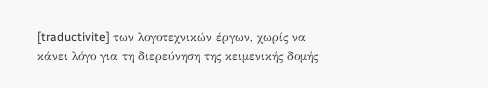[traductivite] των λογοτεχνικών έργων, χωρίς να κάνει λόγο για τη διερεύνηση της κειμενικής δομής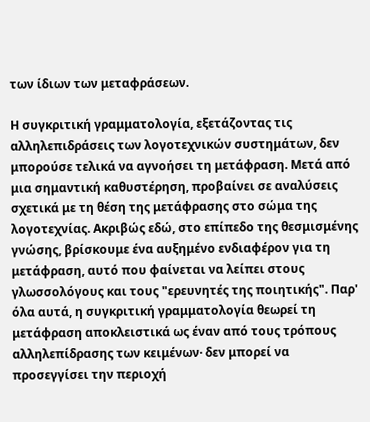των ίδιων των μεταφράσεων.

Η συγκριτική γραμματολογία, εξετάζοντας τις αλληλεπιδράσεις των λογοτεχνικών συστημάτων, δεν μπορούσε τελικά να αγνοήσει τη μετάφραση. Μετά από μια σημαντική καθυστέρηση, προβαίνει σε αναλύσεις σχετικά με τη θέση της μετάφρασης στο σώμα της λογοτεχνίας. Ακριβώς εδώ, στο επίπεδο της θεσμισμένης γνώσης, βρίσκουμε ένα αυξημένο ενδιαφέρον για τη μετάφραση, αυτό που φαίνεται να λείπει στους γλωσσολόγους και τους "ερευνητές της ποιητικής". Παρ' όλα αυτά, η συγκριτική γραμματολογία θεωρεί τη μετάφραση αποκλειστικά ως έναν από τους τρόπους αλληλεπίδρασης των κειμένων· δεν μπορεί να προσεγγίσει την περιοχή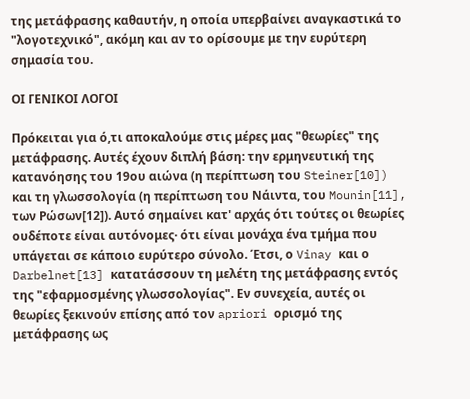της μετάφρασης καθαυτήν, η οποία υπερβαίνει αναγκαστικά το "λογοτεχνικό", ακόμη και αν το ορίσουμε με την ευρύτερη σημασία του.

ΟΙ ΓΕΝΙΚΟΙ ΛΟΓΟΙ

Πρόκειται για ό,τι αποκαλούμε στις μέρες μας "θεωρίες" της μετάφρασης. Αυτές έχουν διπλή βάση: την ερμηνευτική της κατανόησης του 19ου αιώνα (η περίπτωση του Steiner[10]) και τη γλωσσολογία (η περίπτωση του Νάιντα, του Mounin[11], των Ρώσων[12]). Αυτό σημαίνει κατ' αρχάς ότι τούτες οι θεωρίες ουδέποτε είναι αυτόνομες· ότι είναι μονάχα ένα τμήμα που υπάγεται σε κάποιο ευρύτερο σύνολο. Έτσι, ο Vinay και ο Darbelnet[13] κατατάσσουν τη μελέτη της μετάφρασης εντός της "εφαρμοσμένης γλωσσολογίας". Εν συνεχεία, αυτές οι θεωρίες ξεκινούν επίσης από τον apriori ορισμό της μετάφρασης ως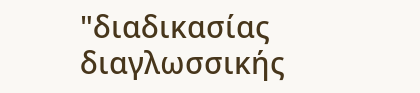"διαδικασίας διαγλωσσικής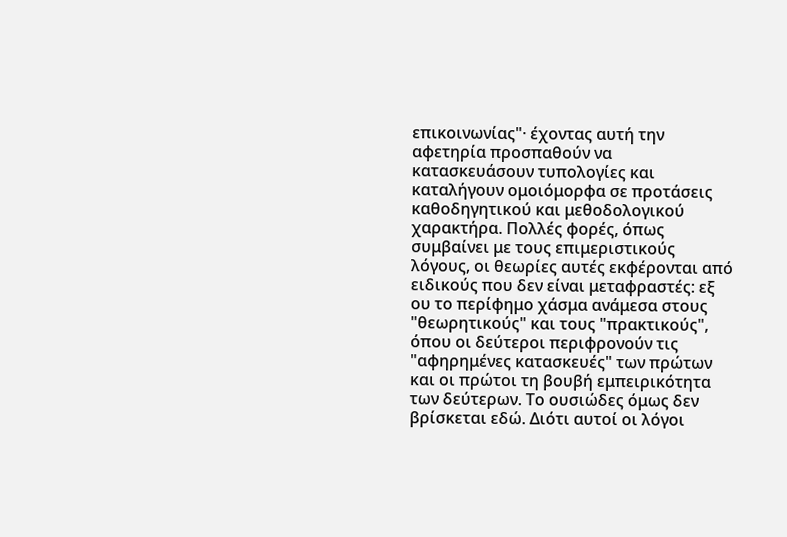επικοινωνίας"· έχοντας αυτή την αφετηρία προσπαθούν να κατασκευάσουν τυπολογίες και καταλήγουν ομοιόμορφα σε προτάσεις καθοδηγητικού και μεθοδολογικού χαρακτήρα. Πολλές φορές, όπως συμβαίνει με τους επιμεριστικούς λόγους, οι θεωρίες αυτές εκφέρονται από ειδικούς που δεν είναι μεταφραστές: εξ ου το περίφημο χάσμα ανάμεσα στους "θεωρητικούς" και τους "πρακτικούς", όπου οι δεύτεροι περιφρονούν τις "αφηρημένες κατασκευές" των πρώτων και οι πρώτοι τη βουβή εμπειρικότητα των δεύτερων. Το ουσιώδες όμως δεν βρίσκεται εδώ. Διότι αυτοί οι λόγοι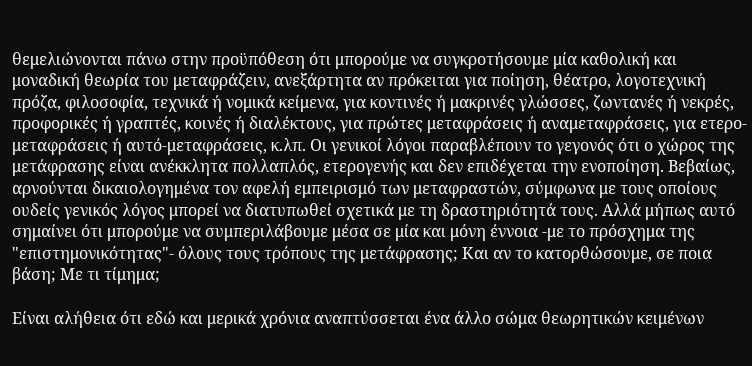θεμελιώνονται πάνω στην προϋπόθεση ότι μπορούμε να συγκροτήσουμε μία καθολική και μοναδική θεωρία του μεταφράζειν, ανεξάρτητα αν πρόκειται για ποίηση, θέατρο, λογοτεχνική πρόζα, φιλοσοφία, τεχνικά ή νομικά κείμενα, για κοντινές ή μακρινές γλώσσες, ζωντανές ή νεκρές, προφορικές ή γραπτές, κοινές ή διαλέκτους, για πρώτες μεταφράσεις ή αναμεταφράσεις, για ετερο-μεταφράσεις ή αυτό-μεταφράσεις, κ.λπ. Οι γενικοί λόγοι παραβλέπουν το γεγονός ότι ο χώρος της μετάφρασης είναι ανέκκλητα πολλαπλός, ετερογενής και δεν επιδέχεται την ενοποίηση. Βεβαίως, αρνούνται δικαιολογημένα τον αφελή εμπειρισμό των μεταφραστών, σύμφωνα με τους οποίους ουδείς γενικός λόγος μπορεί να διατυπωθεί σχετικά με τη δραστηριότητά τους. Αλλά μήπως αυτό σημαίνει ότι μπορούμε να συμπεριλάβουμε μέσα σε μία και μόνη έννοια -με το πρόσχημα της "επιστημονικότητας"- όλους τους τρόπους της μετάφρασης; Και αν το κατορθώσουμε, σε ποια βάση; Με τι τίμημα;

Είναι αλήθεια ότι εδώ και μερικά χρόνια αναπτύσσεται ένα άλλο σώμα θεωρητικών κειμένων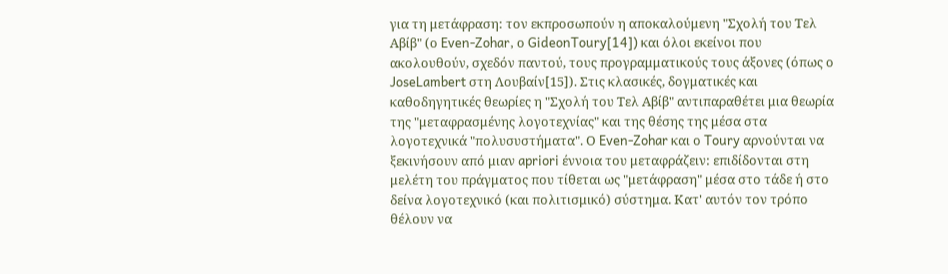για τη μετάφραση: τον εκπροσωπούν η αποκαλούμενη "Σχολή του Τελ Αβίβ" (ο Even-Zohar, ο GideonToury[14]) και όλοι εκείνοι που ακολουθούν, σχεδόν παντού, τους προγραμματικούς τους άξονες (όπως ο JoseLambert στη Λουβαίν[15]). Στις κλασικές, δογματικές και καθοδηγητικές θεωρίες η "Σχολή του Τελ Αβίβ" αντιπαραθέτει μια θεωρία της "μεταφρασμένης λογοτεχνίας" και της θέσης της μέσα στα λογοτεχνικά "πολυσυστήματα". Ο Even-Zohar και ο Toury αρνούνται να ξεκινήσουν από μιαν apriori έννοια του μεταφράζειν: επιδίδονται στη μελέτη του πράγματος που τίθεται ως "μετάφραση" μέσα στο τάδε ή στο δείνα λογοτεχνικό (και πολιτισμικό) σύστημα. Κατ' αυτόν τον τρόπο θέλουν να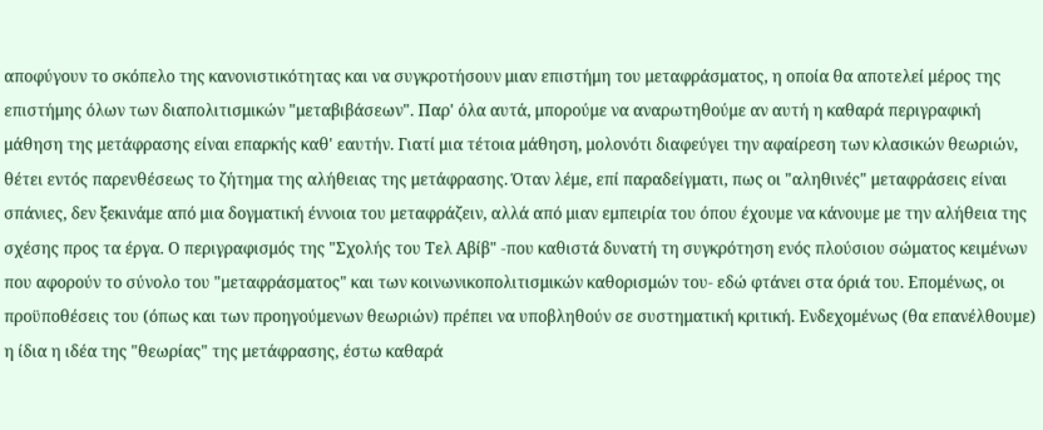αποφύγουν το σκόπελο της κανονιστικότητας και να συγκροτήσουν μιαν επιστήμη του μεταφράσματος, η οποία θα αποτελεί μέρος της επιστήμης όλων των διαπολιτισμικών "μεταβιβάσεων". Παρ' όλα αυτά, μπορούμε να αναρωτηθούμε αν αυτή η καθαρά περιγραφική μάθηση της μετάφρασης είναι επαρκής καθ' εαυτήν. Γιατί μια τέτοια μάθηση, μολονότι διαφεύγει την αφαίρεση των κλασικών θεωριών, θέτει εντός παρενθέσεως το ζήτημα της αλήθειας της μετάφρασης. Όταν λέμε, επί παραδείγματι, πως οι "αληθινές" μεταφράσεις είναι σπάνιες, δεν ξεκινάμε από μια δογματική έννοια του μεταφράζειν, αλλά από μιαν εμπειρία του όπου έχουμε να κάνουμε με την αλήθεια της σχέσης προς τα έργα. Ο περιγραφισμός της "Σχολής του Τελ Αβίβ" -που καθιστά δυνατή τη συγκρότηση ενός πλούσιου σώματος κειμένων που αφορούν το σύνολο του "μεταφράσματος" και των κοινωνικοπολιτισμικών καθορισμών του- εδώ φτάνει στα όριά του. Επομένως, οι προϋποθέσεις του (όπως και των προηγούμενων θεωριών) πρέπει να υποβληθούν σε συστηματική κριτική. Ενδεχομένως (θα επανέλθουμε) η ίδια η ιδέα της "θεωρίας" της μετάφρασης, έστω καθαρά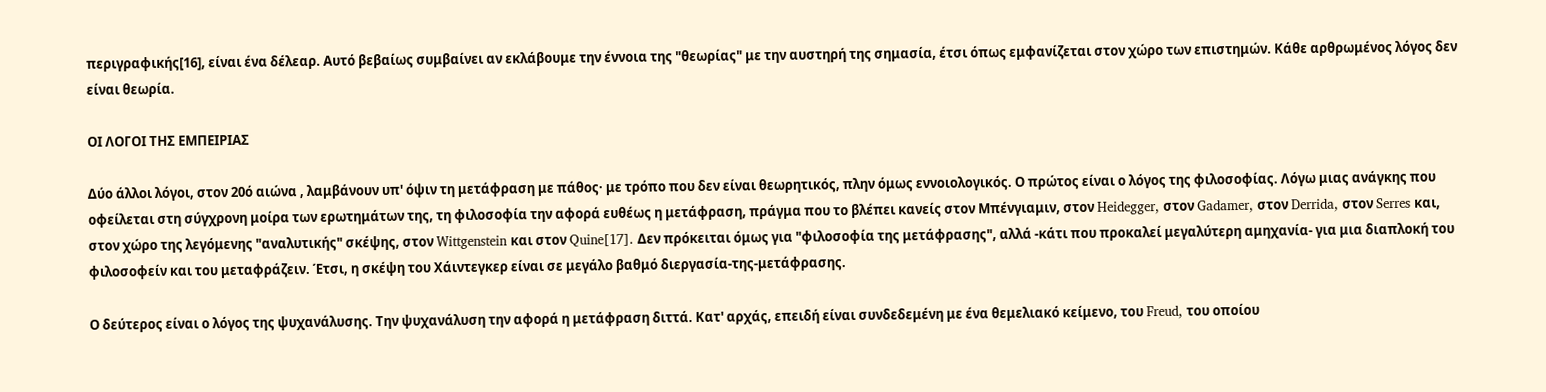περιγραφικής[16], είναι ένα δέλεαρ. Αυτό βεβαίως συμβαίνει αν εκλάβουμε την έννοια της "θεωρίας" με την αυστηρή της σημασία, έτσι όπως εμφανίζεται στον χώρο των επιστημών. Κάθε αρθρωμένος λόγος δεν είναι θεωρία.

ΟΙ ΛΟΓΟΙ ΤΗΣ ΕΜΠΕΙΡΙΑΣ

Δύο άλλοι λόγοι, στον 20ό αιώνα , λαμβάνουν υπ' όψιν τη μετάφραση με πάθος· με τρόπο που δεν είναι θεωρητικός, πλην όμως εννοιολογικός. Ο πρώτος είναι ο λόγος της φιλοσοφίας. Λόγω μιας ανάγκης που οφείλεται στη σύγχρονη μοίρα των ερωτημάτων της, τη φιλοσοφία την αφορά ευθέως η μετάφραση, πράγμα που το βλέπει κανείς στον Μπένγιαμιν, στον Heidegger, στον Gadamer, στον Derrida, στον Serres και, στον χώρο της λεγόμενης "αναλυτικής" σκέψης, στον Wittgenstein και στον Quine[17]. Δεν πρόκειται όμως για "φιλοσοφία της μετάφρασης", αλλά -κάτι που προκαλεί μεγαλύτερη αμηχανία- για μια διαπλοκή του φιλοσοφείν και του μεταφράζειν. Έτσι, η σκέψη του Χάιντεγκερ είναι σε μεγάλο βαθμό διεργασία-της-μετάφρασης.

Ο δεύτερος είναι ο λόγος της ψυχανάλυσης. Την ψυχανάλυση την αφορά η μετάφραση διττά. Κατ' αρχάς, επειδή είναι συνδεδεμένη με ένα θεμελιακό κείμενο, του Freud, του οποίου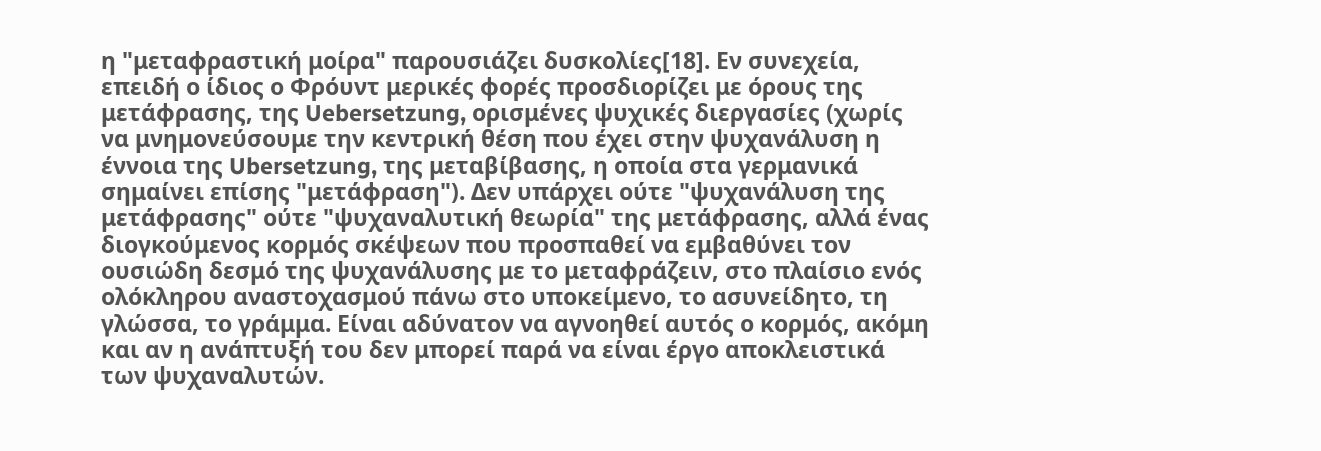η "μεταφραστική μοίρα" παρουσιάζει δυσκολίες[18]. Εν συνεχεία, επειδή ο ίδιος ο Φρόυντ μερικές φορές προσδιορίζει με όρους της μετάφρασης, της Uebersetzung, ορισμένες ψυχικές διεργασίες (χωρίς να μνημονεύσουμε την κεντρική θέση που έχει στην ψυχανάλυση η έννοια της Ubersetzung, της μεταβίβασης, η οποία στα γερμανικά σημαίνει επίσης "μετάφραση"). Δεν υπάρχει ούτε "ψυχανάλυση της μετάφρασης" ούτε "ψυχαναλυτική θεωρία" της μετάφρασης, αλλά ένας διογκούμενος κορμός σκέψεων που προσπαθεί να εμβαθύνει τον ουσιώδη δεσμό της ψυχανάλυσης με το μεταφράζειν, στο πλαίσιο ενός ολόκληρου αναστοχασμού πάνω στο υποκείμενο, το ασυνείδητο, τη γλώσσα, το γράμμα. Είναι αδύνατον να αγνοηθεί αυτός ο κορμός, ακόμη και αν η ανάπτυξή του δεν μπορεί παρά να είναι έργο αποκλειστικά των ψυχαναλυτών.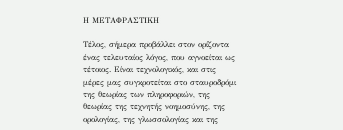Η ΜΕΤΑΦΡΑΣΤΙΚΗ

Τέλος, σήμερα προβάλλει στον ορίζοντα ένας τελευταίος λόγος, που αγνοείται ως τέτοιος. Είναι τεχνολογικός, και στις μέρες μας συγκροτείται στο σταυροδρόμι της θεωρίας των πληροφοριών, της θεωρίας της τεχνητής νοημοσύνης, της ορολογίας, της γλωσσολογίας και της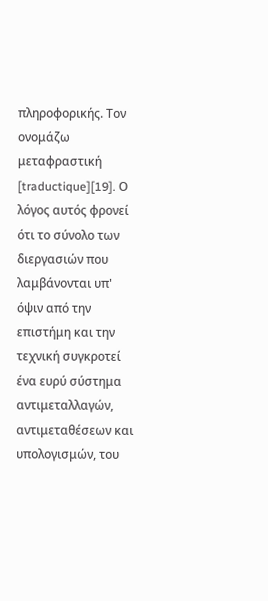πληροφορικής. Τον ονομάζω μεταφραστική [traductique][19]. Ο λόγος αυτός φρονεί ότι το σύνολο των διεργασιών που λαμβάνονται υπ' όψιν από την επιστήμη και την τεχνική συγκροτεί ένα ευρύ σύστημα αντιμεταλλαγών, αντιμεταθέσεων και υπολογισμών, του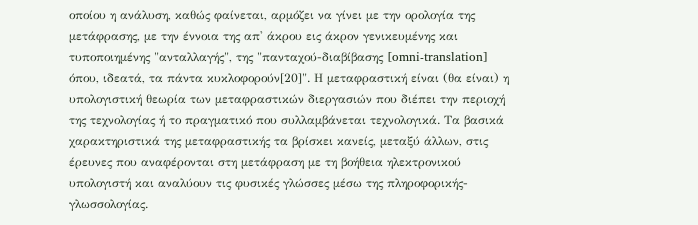οποίου η ανάλυση, καθώς φαίνεται, αρμόζει να γίνει με την ορολογία της μετάφρασης, με την έννοια της απ' άκρου εις άκρον γενικευμένης και τυποποιημένης "ανταλλαγής", της "πανταχού-διαβίβασης [omni-translation] όπου, ιδεατά, τα πάντα κυκλοφορούν[20]". Η μεταφραστική είναι (θα είναι) η υπολογιστική θεωρία των μεταφραστικών διεργασιών που διέπει την περιοχή της τεχνολογίας ή το πραγματικό που συλλαμβάνεται τεχνολογικά. Τα βασικά χαρακτηριστικά της μεταφραστικής τα βρίσκει κανείς, μεταξύ άλλων, στις έρευνες που αναφέρονται στη μετάφραση με τη βοήθεια ηλεκτρονικού υπολογιστή και αναλύουν τις φυσικές γλώσσες μέσω της πληροφορικής-γλωσσολογίας.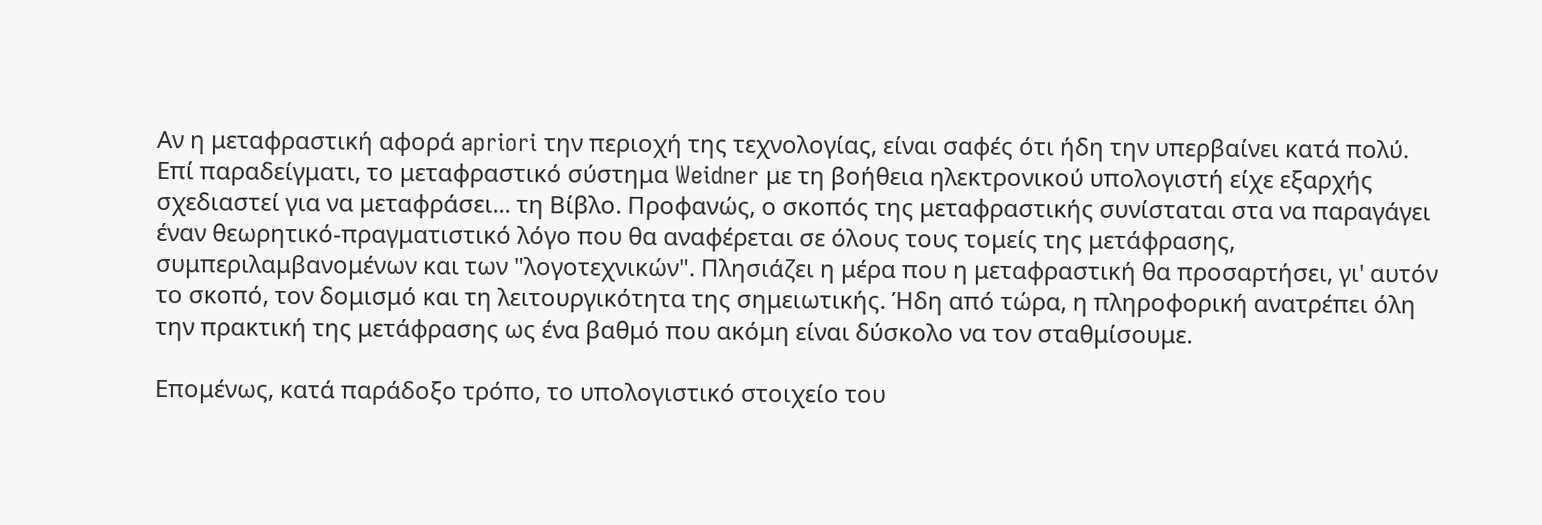Αν η μεταφραστική αφορά apriori την περιοχή της τεχνολογίας, είναι σαφές ότι ήδη την υπερβαίνει κατά πολύ. Επί παραδείγματι, το μεταφραστικό σύστημα Weidner με τη βοήθεια ηλεκτρονικού υπολογιστή είχε εξαρχής σχεδιαστεί για να μεταφράσει... τη Βίβλο. Προφανώς, ο σκοπός της μεταφραστικής συνίσταται στα να παραγάγει έναν θεωρητικό-πραγματιστικό λόγο που θα αναφέρεται σε όλους τους τομείς της μετάφρασης, συμπεριλαμβανομένων και των "λογοτεχνικών". Πλησιάζει η μέρα που η μεταφραστική θα προσαρτήσει, γι' αυτόν το σκοπό, τον δομισμό και τη λειτουργικότητα της σημειωτικής. Ήδη από τώρα, η πληροφορική ανατρέπει όλη την πρακτική της μετάφρασης ως ένα βαθμό που ακόμη είναι δύσκολο να τον σταθμίσουμε.

Επομένως, κατά παράδοξο τρόπο, το υπολογιστικό στοιχείο του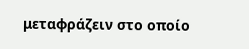μεταφράζειν στο οποίο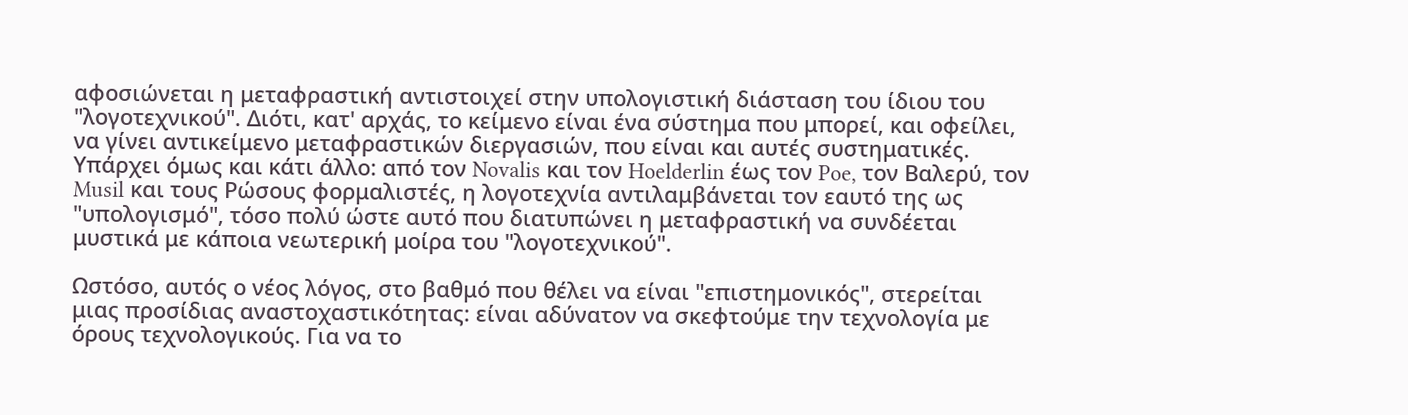αφοσιώνεται η μεταφραστική αντιστοιχεί στην υπολογιστική διάσταση του ίδιου του "λογοτεχνικού". Διότι, κατ' αρχάς, το κείμενο είναι ένα σύστημα που μπορεί, και οφείλει, να γίνει αντικείμενο μεταφραστικών διεργασιών, που είναι και αυτές συστηματικές. Υπάρχει όμως και κάτι άλλο: από τον Novalis και τον Hoelderlin έως τον Poe, τον Βαλερύ, τον Musil και τους Ρώσους φορμαλιστές, η λογοτεχνία αντιλαμβάνεται τον εαυτό της ως "υπολογισμό", τόσο πολύ ώστε αυτό που διατυπώνει η μεταφραστική να συνδέεται μυστικά με κάποια νεωτερική μοίρα του "λογοτεχνικού".

Ωστόσο, αυτός ο νέος λόγος, στο βαθμό που θέλει να είναι "επιστημονικός", στερείται μιας προσίδιας αναστοχαστικότητας: είναι αδύνατον να σκεφτούμε την τεχνολογία με όρους τεχνολογικούς. Για να το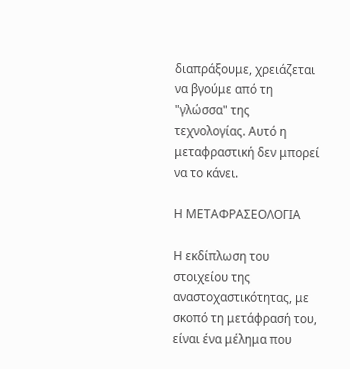διαπράξουμε, χρειάζεται να βγούμε από τη "γλώσσα" της τεχνολογίας. Αυτό η μεταφραστική δεν μπορεί να το κάνει.

Η ΜΕΤΑΦΡΑΣΕΟΛΟΓΙΑ

Η εκδίπλωση του στοιχείου της αναστοχαστικότητας, με σκοπό τη μετάφρασή του, είναι ένα μέλημα που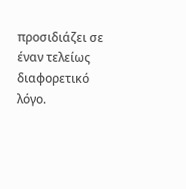προσιδιάζει σε έναν τελείως διαφορετικό λόγο.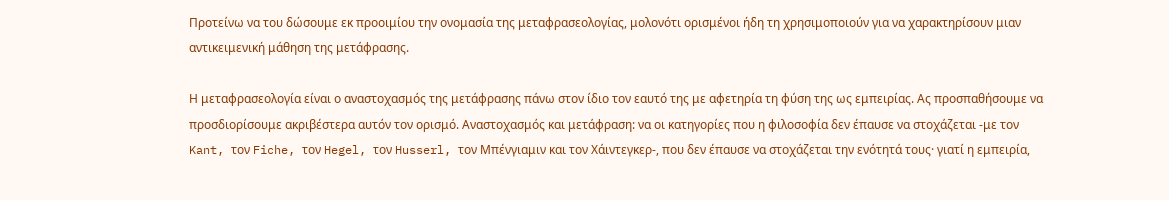Προτείνω να του δώσουμε εκ προοιμίου την ονομασία της μεταφρασεολογίας, μολονότι ορισμένοι ήδη τη χρησιμοποιούν για να χαρακτηρίσουν μιαν αντικειμενική μάθηση της μετάφρασης.

Η μεταφρασεολογία είναι ο αναστοχασμός της μετάφρασης πάνω στον ίδιο τον εαυτό της με αφετηρία τη φύση της ως εμπειρίας. Ας προσπαθήσουμε να προσδιορίσουμε ακριβέστερα αυτόν τον ορισμό. Αναστοχασμός και μετάφραση: να οι κατηγορίες που η φιλοσοφία δεν έπαυσε να στοχάζεται -με τον Kant, τον Fiche, τον Hegel, τον Husserl, τον Μπένγιαμιν και τον Χάιντεγκερ-, που δεν έπαυσε να στοχάζεται την ενότητά τους· γιατί η εμπειρία,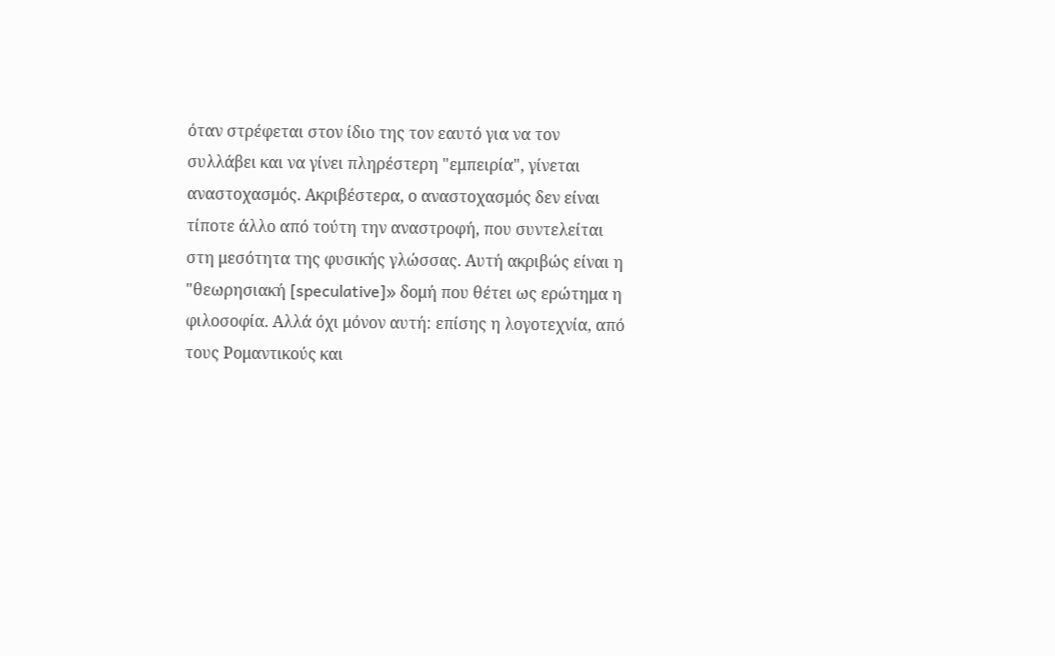όταν στρέφεται στον ίδιο της τον εαυτό για να τον συλλάβει και να γίνει πληρέστερη "εμπειρία", γίνεται αναστοχασμός. Ακριβέστερα, ο αναστοχασμός δεν είναι τίποτε άλλο από τούτη την αναστροφή, που συντελείται στη μεσότητα της φυσικής γλώσσας. Αυτή ακριβώς είναι η "θεωρησιακή [speculative]» δομή που θέτει ως ερώτημα η φιλοσοφία. Αλλά όχι μόνον αυτή: επίσης η λογοτεχνία, από τους Ρομαντικούς και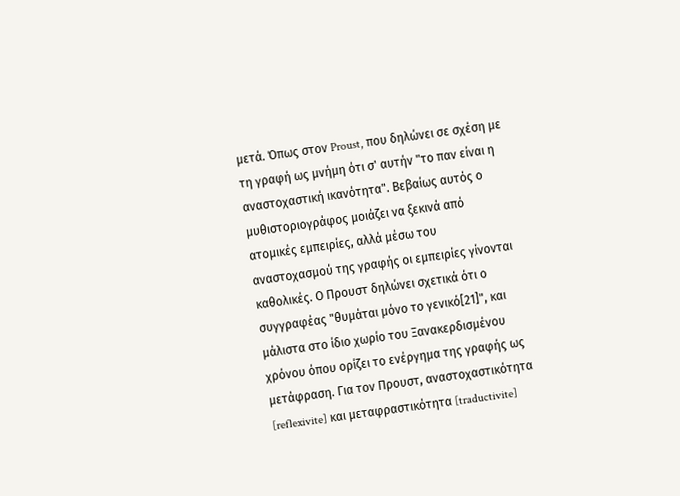μετά. Όπως στον Proust, που δηλώνει σε σχέση με τη γραφή ως μνήμη ότι σ' αυτήν "το παν είναι η αναστοχαστική ικανότητα". Βεβαίως αυτός ο μυθιστοριογράφος μοιάζει να ξεκινά από ατομικές εμπειρίες, αλλά μέσω του αναστοχασμού της γραφής οι εμπειρίες γίνονται καθολικές. Ο Προυστ δηλώνει σχετικά ότι ο συγγραφέας "θυμάται μόνο το γενικό[21]", και μάλιστα στο ίδιο χωρίο του Ξανακερδισμένου χρόνου όπου ορίζει το ενέργημα της γραφής ως μετάφραση. Για τον Προυστ, αναστοχαστικότητα [reflexivite] και μεταφραστικότητα [traductivite]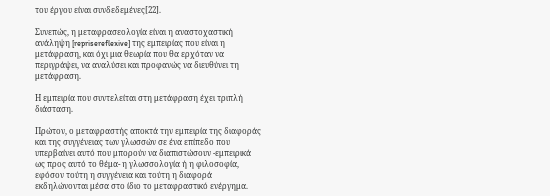του έργου είναι συνδεδεμένες[22].

Συνεπώς, η μεταφρασεολογία είναι η αναστοχαστική ανάληψη [reprisereflexive] της εμπειρίας που είναι η μετάφραση, και όχι μια θεωρία που θα ερχόταν να περιγράψει, να αναλύσει και προφανώς να διευθύνει τη μετάφραση.

Η εμπειρία που συντελείται στη μετάφραση έχει τριπλή διάσταση.

Πρώτον, ο μεταφραστής αποκτά την εμπειρία της διαφοράς και της συγγένειας των γλωσσών σε ένα επίπεδο που υπερβαίνει αυτό που μπορούν να διαπιστώσουν -εμπειρικά ως προς αυτό το θέμα- η γλωσσολογία ή η φιλοσοφία, εφόσον τούτη η συγγένεια και τούτη η διαφορά εκδηλώνονται μέσα στο ίδιο το μεταφραστικό ενέργημα.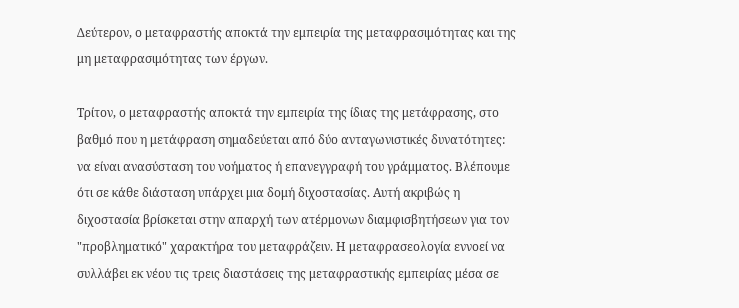Δεύτερον, ο μεταφραστής αποκτά την εμπειρία της μεταφρασιμότητας και της μη μεταφρασιμότητας των έργων.

Τρίτον, ο μεταφραστής αποκτά την εμπειρία της ίδιας της μετάφρασης, στο βαθμό που η μετάφραση σημαδεύεται από δύο ανταγωνιστικές δυνατότητες: να είναι ανασύσταση του νοήματος ή επανεγγραφή του γράμματος. Βλέπουμε ότι σε κάθε διάσταση υπάρχει μια δομή διχοστασίας. Αυτή ακριβώς η διχοστασία βρίσκεται στην απαρχή των ατέρμονων διαμφισβητήσεων για τον "προβληματικό" χαρακτήρα του μεταφράζειν. Η μεταφρασεολογία εννοεί να συλλάβει εκ νέου τις τρεις διαστάσεις της μεταφραστικής εμπειρίας μέσα σε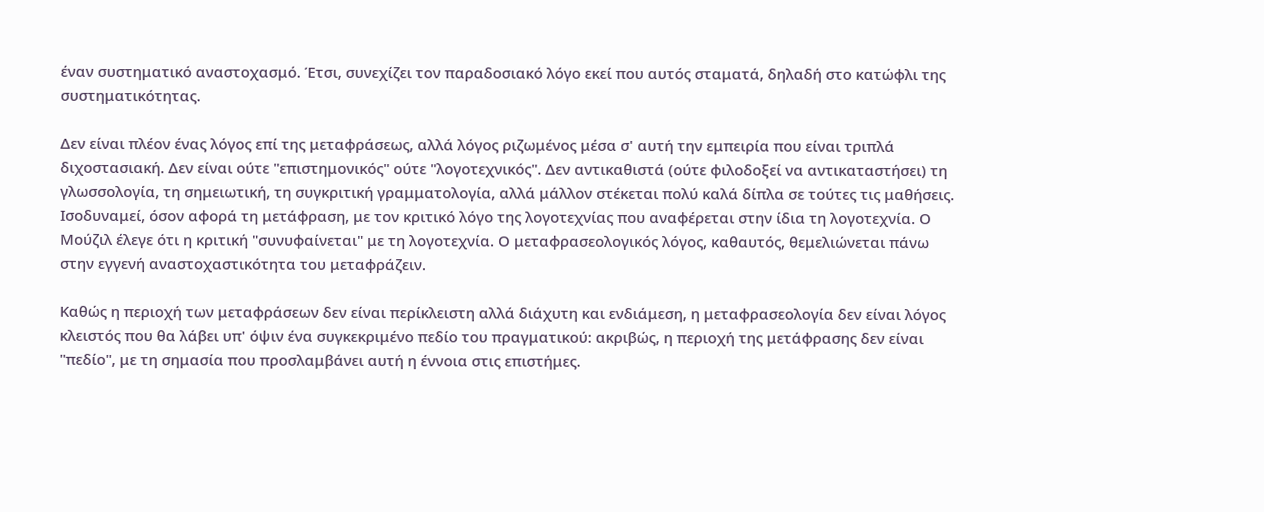έναν συστηματικό αναστοχασμό. Έτσι, συνεχίζει τον παραδοσιακό λόγο εκεί που αυτός σταματά, δηλαδή στο κατώφλι της συστηματικότητας.

Δεν είναι πλέον ένας λόγος επί της μεταφράσεως, αλλά λόγος ριζωμένος μέσα σ' αυτή την εμπειρία που είναι τριπλά διχοστασιακή. Δεν είναι ούτε "επιστημονικός" ούτε "λογοτεχνικός". Δεν αντικαθιστά (ούτε φιλοδοξεί να αντικαταστήσει) τη γλωσσολογία, τη σημειωτική, τη συγκριτική γραμματολογία, αλλά μάλλον στέκεται πολύ καλά δίπλα σε τούτες τις μαθήσεις. Ισοδυναμεί, όσον αφορά τη μετάφραση, με τον κριτικό λόγο της λογοτεχνίας που αναφέρεται στην ίδια τη λογοτεχνία. Ο Μούζιλ έλεγε ότι η κριτική "συνυφαίνεται" με τη λογοτεχνία. Ο μεταφρασεολογικός λόγος, καθαυτός, θεμελιώνεται πάνω στην εγγενή αναστοχαστικότητα του μεταφράζειν.

Καθώς η περιοχή των μεταφράσεων δεν είναι περίκλειστη αλλά διάχυτη και ενδιάμεση, η μεταφρασεολογία δεν είναι λόγος κλειστός που θα λάβει υπ' όψιν ένα συγκεκριμένο πεδίο του πραγματικού: ακριβώς, η περιοχή της μετάφρασης δεν είναι "πεδίο", με τη σημασία που προσλαμβάνει αυτή η έννοια στις επιστήμες.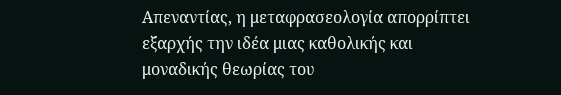Απεναντίας, η μεταφρασεολογία απορρίπτει εξαρχής την ιδέα μιας καθολικής και μοναδικής θεωρίας του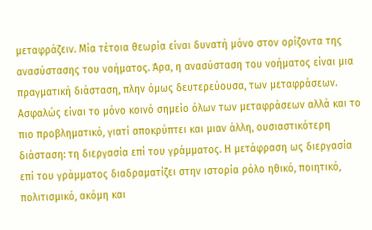μεταφράζειν. Μία τέτοια θεωρία είναι δυνατή μόνο στον ορίζοντα της ανασύστασης του νοήματος. Άρα, η ανασύσταση του νοήματος είναι μια πραγματική διάσταση, πλην όμως δευτερεύουσα, των μεταφράσεων. Ασφαλώς είναι το μόνο κοινό σημείο όλων των μεταφράσεων αλλά και το πιο προβληματικό, γιατί αποκρύπτει και μιαν άλλη, ουσιαστικότερη διάσταση: τη διεργασία επί του γράμματος. Η μετάφραση ως διεργασία επί του γράμματος διαδραματίζει στην ιστορία ρόλο ηθικό, ποιητικό, πολιτισμικό, ακόμη και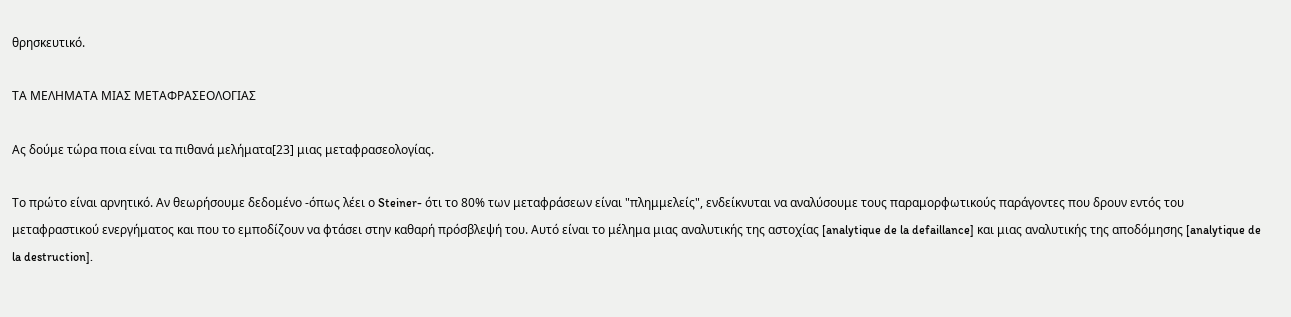θρησκευτικό.

ΤΑ ΜΕΛΗΜΑΤΑ ΜΙΑΣ ΜΕΤΑΦΡΑΣΕΟΛΟΓΙΑΣ

Ας δούμε τώρα ποια είναι τα πιθανά μελήματα[23] μιας μεταφρασεολογίας.

Το πρώτο είναι αρνητικό. Αν θεωρήσουμε δεδομένο -όπως λέει ο Steiner- ότι το 80% των μεταφράσεων είναι "πλημμελείς", ενδείκνυται να αναλύσουμε τους παραμορφωτικούς παράγοντες που δρουν εντός του μεταφραστικού ενεργήματος και που το εμποδίζουν να φτάσει στην καθαρή πρόσβλεψή του. Αυτό είναι το μέλημα μιας αναλυτικής της αστοχίας [analytique de la defaillance] και μιας αναλυτικής της αποδόμησης [analytique de la destruction].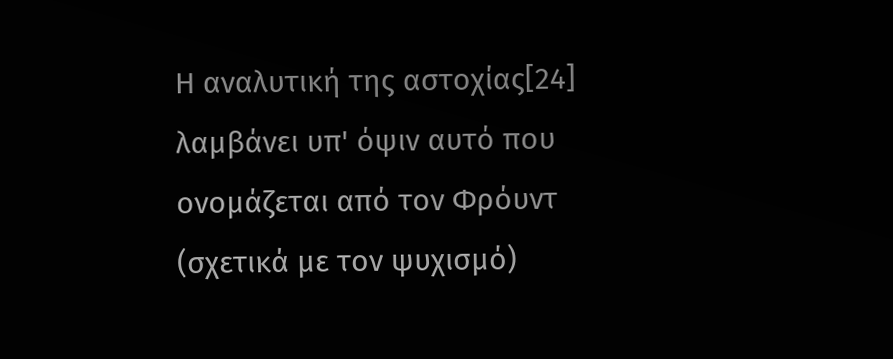Η αναλυτική της αστοχίας[24] λαμβάνει υπ' όψιν αυτό που ονομάζεται από τον Φρόυντ (σχετικά με τον ψυχισμό)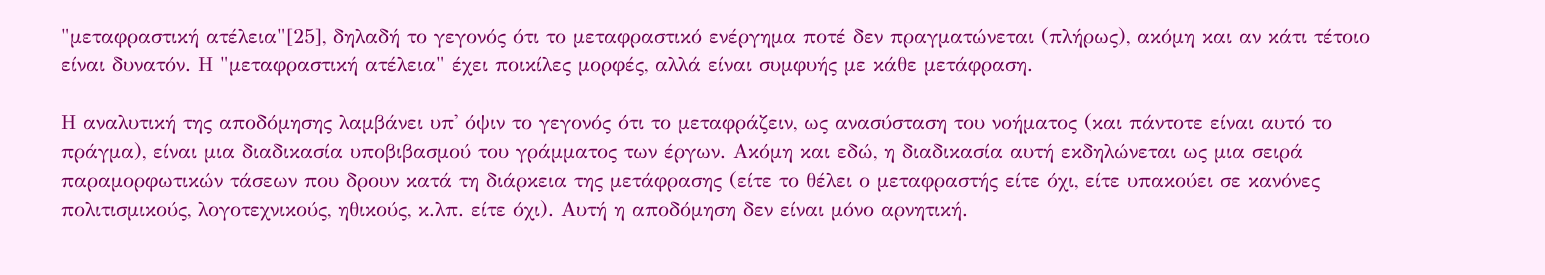"μεταφραστική ατέλεια"[25], δηλαδή το γεγονός ότι το μεταφραστικό ενέργημα ποτέ δεν πραγματώνεται (πλήρως), ακόμη και αν κάτι τέτοιο είναι δυνατόν. Η "μεταφραστική ατέλεια" έχει ποικίλες μορφές, αλλά είναι συμφυής με κάθε μετάφραση.

Η αναλυτική της αποδόμησης λαμβάνει υπ' όψιν το γεγονός ότι το μεταφράζειν, ως ανασύσταση του νοήματος (και πάντοτε είναι αυτό το πράγμα), είναι μια διαδικασία υποβιβασμού του γράμματος των έργων. Ακόμη και εδώ, η διαδικασία αυτή εκδηλώνεται ως μια σειρά παραμορφωτικών τάσεων που δρουν κατά τη διάρκεια της μετάφρασης (είτε το θέλει ο μεταφραστής είτε όχι, είτε υπακούει σε κανόνες πολιτισμικούς, λογοτεχνικούς, ηθικούς, κ.λπ. είτε όχι). Αυτή η αποδόμηση δεν είναι μόνο αρνητική.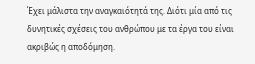Έχει μάλιστα την αναγκαιότητά της. Διότι μία από τις δυνητικές σχέσεις του ανθρώπου με τα έργα του είναι ακριβώς η αποδόμηση.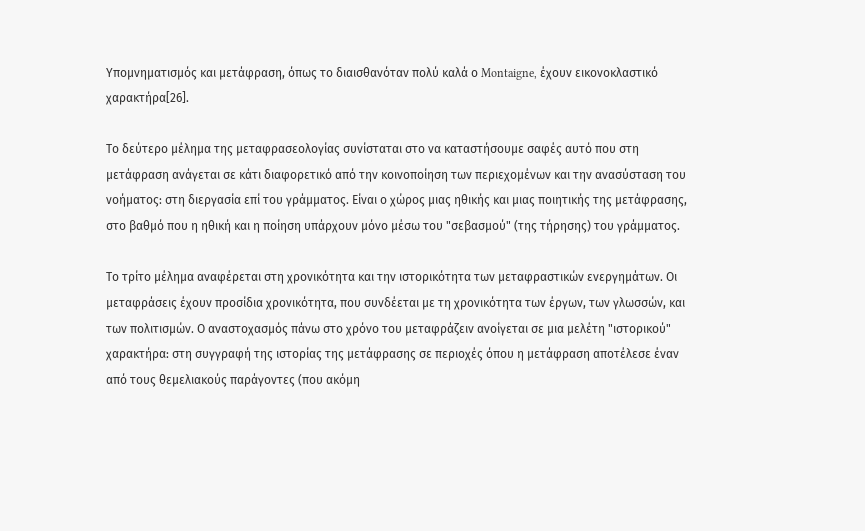Υπομνηματισμός και μετάφραση, όπως το διαισθανόταν πολύ καλά ο Montaigne, έχουν εικονοκλαστικό χαρακτήρα[26].

Το δεύτερο μέλημα της μεταφρασεολογίας συνίσταται στο να καταστήσουμε σαφές αυτό που στη μετάφραση ανάγεται σε κάτι διαφορετικό από την κοινοποίηση των περιεχομένων και την ανασύσταση του νοήματος: στη διεργασία επί του γράμματος. Είναι ο χώρος μιας ηθικής και μιας ποιητικής της μετάφρασης, στο βαθμό που η ηθική και η ποίηση υπάρχουν μόνο μέσω του "σεβασμού" (της τήρησης) του γράμματος.

Το τρίτο μέλημα αναφέρεται στη χρονικότητα και την ιστορικότητα των μεταφραστικών ενεργημάτων. Οι μεταφράσεις έχουν προσίδια χρονικότητα, που συνδέεται με τη χρονικότητα των έργων, των γλωσσών, και των πολιτισμών. Ο αναστοχασμός πάνω στο χρόνο του μεταφράζειν ανοίγεται σε μια μελέτη "ιστορικού" χαρακτήρα: στη συγγραφή της ιστορίας της μετάφρασης σε περιοχές όπου η μετάφραση αποτέλεσε έναν από τους θεμελιακούς παράγοντες (που ακόμη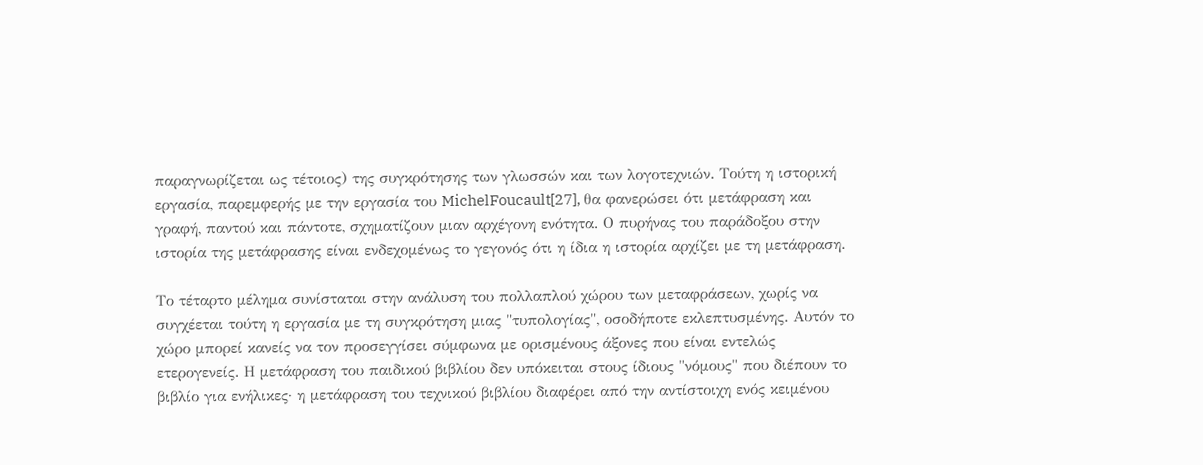παραγνωρίζεται ως τέτοιος) της συγκρότησης των γλωσσών και των λογοτεχνιών. Τούτη η ιστορική εργασία, παρεμφερής με την εργασία του MichelFoucault[27], θα φανερώσει ότι μετάφραση και γραφή, παντού και πάντοτε, σχηματίζουν μιαν αρχέγονη ενότητα. Ο πυρήνας του παράδοξου στην ιστορία της μετάφρασης είναι ενδεχομένως το γεγονός ότι η ίδια η ιστορία αρχίζει με τη μετάφραση.

Το τέταρτο μέλημα συνίσταται στην ανάλυση του πολλαπλού χώρου των μεταφράσεων, χωρίς να συγχέεται τούτη η εργασία με τη συγκρότηση μιας "τυπολογίας", οσοδήποτε εκλεπτυσμένης. Αυτόν το χώρο μπορεί κανείς να τον προσεγγίσει σύμφωνα με ορισμένους άξονες που είναι εντελώς ετερογενείς. Η μετάφραση του παιδικού βιβλίου δεν υπόκειται στους ίδιους "νόμους" που διέπουν το βιβλίο για ενήλικες· η μετάφραση του τεχνικού βιβλίου διαφέρει από την αντίστοιχη ενός κειμένου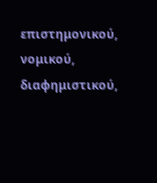επιστημονικού, νομικού, διαφημιστικού,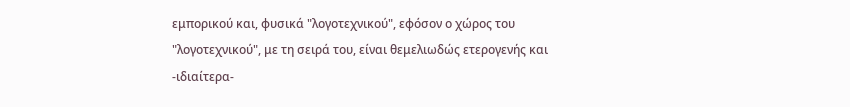εμπορικού και, φυσικά "λογοτεχνικού", εφόσον ο χώρος του "λογοτεχνικού", με τη σειρά του, είναι θεμελιωδώς ετερογενής και -ιδιαίτερα-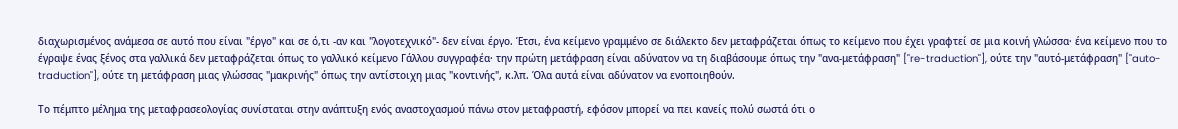διαχωρισμένος ανάμεσα σε αυτό που είναι "έργο" και σε ό,τι -αν και "λογοτεχνικό"- δεν είναι έργο. Έτσι, ένα κείμενο γραμμένο σε διάλεκτο δεν μεταφράζεται όπως το κείμενο που έχει γραφτεί σε μια κοινή γλώσσα· ένα κείμενο που το έγραψε ένας ξένος στα γαλλικά δεν μεταφράζεται όπως το γαλλικό κείμενο Γάλλου συγγραφέα· την πρώτη μετάφραση είναι αδύνατον να τη διαβάσουμε όπως την "ανα-μετάφραση" ["re-traduction"], ούτε την "αυτό-μετάφραση" ["auto-traduction"], ούτε τη μετάφραση μιας γλώσσας "μακρινής" όπως την αντίστοιχη μιας "κοντινής", κ.λπ. Όλα αυτά είναι αδύνατον να ενοποιηθούν.

Το πέμπτο μέλημα της μεταφρασεολογίας συνίσταται στην ανάπτυξη ενός αναστοχασμού πάνω στον μεταφραστή, εφόσον μπορεί να πει κανείς πολύ σωστά ότι ο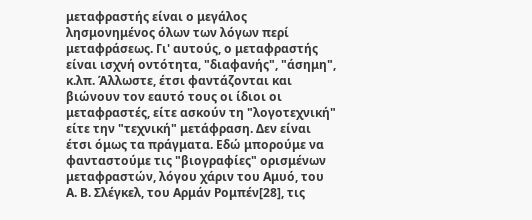μεταφραστής είναι ο μεγάλος λησμονημένος όλων των λόγων περί μεταφράσεως. Γι' αυτούς, ο μεταφραστής είναι ισχνή οντότητα, "διαφανής", "άσημη", κ.λπ. Άλλωστε, έτσι φαντάζονται και βιώνουν τον εαυτό τους οι ίδιοι οι μεταφραστές, είτε ασκούν τη "λογοτεχνική" είτε την "τεχνική" μετάφραση. Δεν είναι έτσι όμως τα πράγματα. Εδώ μπορούμε να φανταστούμε τις "βιογραφίες" ορισμένων μεταφραστών, λόγου χάριν του Αμυό, του Α. Β. Σλέγκελ, του Αρμάν Ρομπέν[28], τις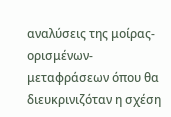αναλύσεις της μοίρας-ορισμένων-μεταφράσεων όπου θα διευκρινιζόταν η σχέση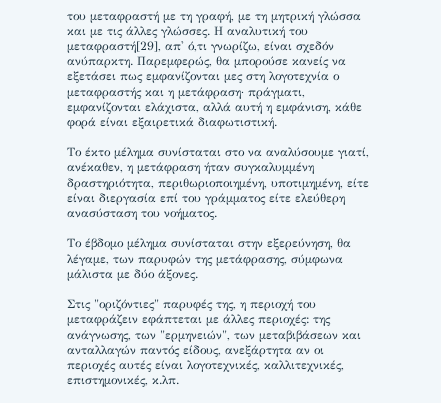του μεταφραστή με τη γραφή, με τη μητρική γλώσσα και με τις άλλες γλώσσες. Η αναλυτική του μεταφραστή[29], απ' ό,τι γνωρίζω, είναι σχεδόν ανύπαρκτη. Παρεμφερώς, θα μπορούσε κανείς να εξετάσει πως εμφανίζονται μες στη λογοτεχνία ο μεταφραστής και η μετάφραση· πράγματι, εμφανίζονται ελάχιστα, αλλά αυτή η εμφάνιση, κάθε φορά είναι εξαιρετικά διαφωτιστική.

Το έκτο μέλημα συνίσταται στο να αναλύσουμε γιατί, ανέκαθεν, η μετάφραση ήταν συγκαλυμμένη δραστηριότητα, περιθωριοποιημένη, υποτιμημένη, είτε είναι διεργασία επί του γράμματος είτε ελεύθερη ανασύσταση του νοήματος.

Το έβδομο μέλημα συνίσταται στην εξερεύνηση, θα λέγαμε, των παρυφών της μετάφρασης, σύμφωνα μάλιστα με δύο άξονες.

Στις "οριζόντιες" παρυφές της, η περιοχή του μεταφράζειν εφάπτεται με άλλες περιοχές: της ανάγνωσης, των "ερμηνειών", των μεταβιβάσεων και ανταλλαγών παντός είδους, ανεξάρτητα αν οι περιοχές αυτές είναι λογοτεχνικές, καλλιτεχνικές, επιστημονικές, κ.λπ.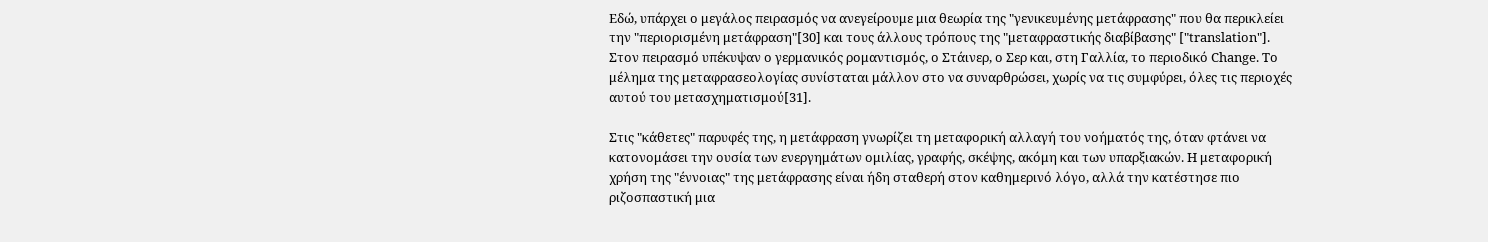Εδώ, υπάρχει ο μεγάλος πειρασμός να ανεγείρουμε μια θεωρία της "γενικευμένης μετάφρασης" που θα περικλείει την "περιορισμένη μετάφραση"[30] και τους άλλους τρόπους της "μεταφραστικής διαβίβασης" ["translation"]. Στον πειρασμό υπέκυψαν ο γερμανικός ρομαντισμός, ο Στάινερ, ο Σερ και, στη Γαλλία, το περιοδικό Change. Το μέλημα της μεταφρασεολογίας συνίσταται μάλλον στο να συναρθρώσει, χωρίς να τις συμφύρει, όλες τις περιοχές αυτού του μετασχηματισμού[31].

Στις "κάθετες" παρυφές της, η μετάφραση γνωρίζει τη μεταφορική αλλαγή του νοήματός της, όταν φτάνει να κατονομάσει την ουσία των ενεργημάτων ομιλίας, γραφής, σκέψης, ακόμη και των υπαρξιακών. Η μεταφορική χρήση της "έννοιας" της μετάφρασης είναι ήδη σταθερή στον καθημερινό λόγο, αλλά την κατέστησε πιο ριζοσπαστική μια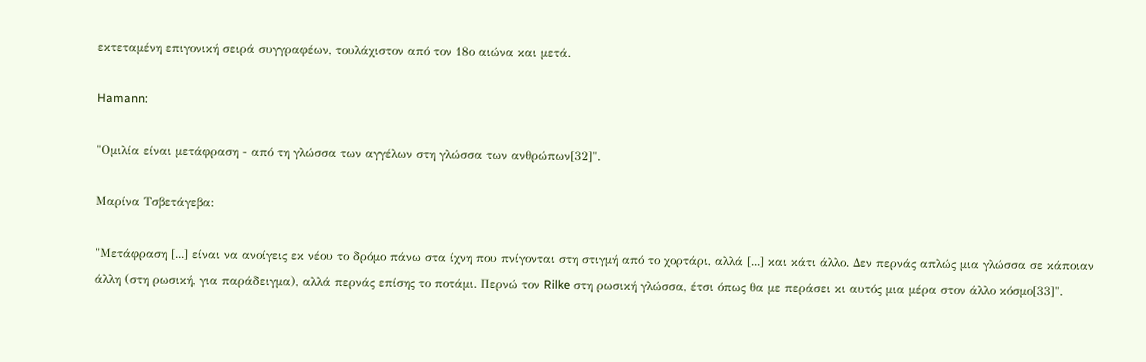εκτεταμένη επιγονική σειρά συγγραφέων, τουλάχιστον από τον 18ο αιώνα και μετά.

Hamann:

"Ομιλία είναι μετάφραση - από τη γλώσσα των αγγέλων στη γλώσσα των ανθρώπων[32]".

Μαρίνα Τσβετάγεβα:

"Μετάφραση [...] είναι να ανοίγεις εκ νέου το δρόμο πάνω στα ίχνη που πνίγονται στη στιγμή από το χορτάρι, αλλά [...] και κάτι άλλο. Δεν περνάς απλώς μια γλώσσα σε κάποιαν άλλη (στη ρωσική, για παράδειγμα), αλλά περνάς επίσης το ποτάμι. Περνώ τον Rilke στη ρωσική γλώσσα, έτσι όπως θα με περάσει κι αυτός μια μέρα στον άλλο κόσμο[33]".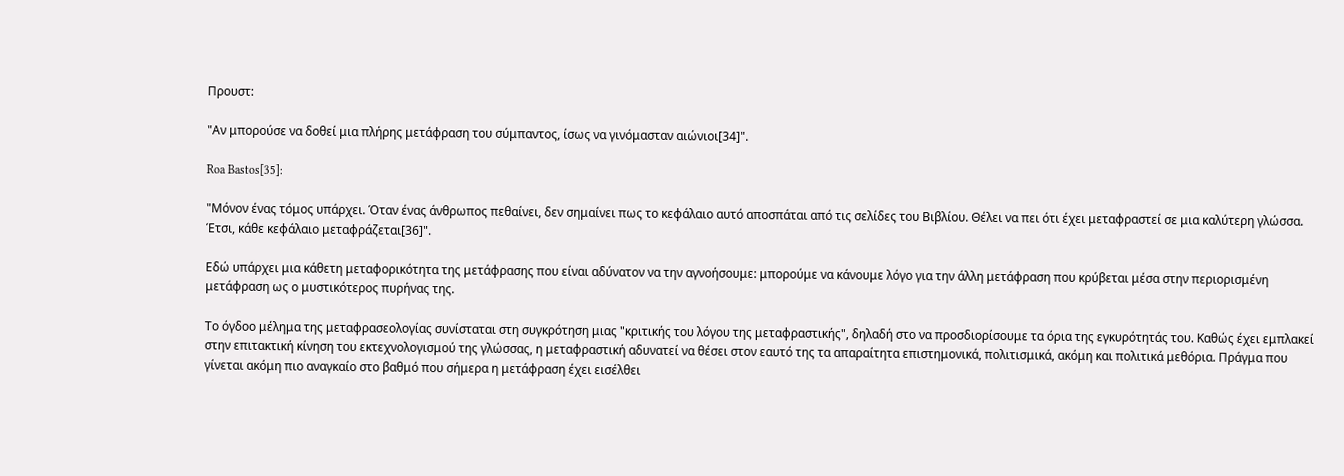Προυστ:

"Αν μπορούσε να δοθεί μια πλήρης μετάφραση του σύμπαντος, ίσως να γινόμασταν αιώνιοι[34]".

Roa Bastos[35]:

"Μόνον ένας τόμος υπάρχει. Όταν ένας άνθρωπος πεθαίνει, δεν σημαίνει πως το κεφάλαιο αυτό αποσπάται από τις σελίδες του Βιβλίου. Θέλει να πει ότι έχει μεταφραστεί σε μια καλύτερη γλώσσα. Έτσι, κάθε κεφάλαιο μεταφράζεται[36]".

Εδώ υπάρχει μια κάθετη μεταφορικότητα της μετάφρασης που είναι αδύνατον να την αγνοήσουμε: μπορούμε να κάνουμε λόγο για την άλλη μετάφραση που κρύβεται μέσα στην περιορισμένη μετάφραση ως ο μυστικότερος πυρήνας της.

Το όγδοο μέλημα της μεταφρασεολογίας συνίσταται στη συγκρότηση μιας "κριτικής του λόγου της μεταφραστικής", δηλαδή στο να προσδιορίσουμε τα όρια της εγκυρότητάς του. Καθώς έχει εμπλακεί στην επιτακτική κίνηση του εκτεχνολογισμού της γλώσσας, η μεταφραστική αδυνατεί να θέσει στον εαυτό της τα απαραίτητα επιστημονικά, πολιτισμικά, ακόμη και πολιτικά μεθόρια. Πράγμα που γίνεται ακόμη πιο αναγκαίο στο βαθμό που σήμερα η μετάφραση έχει εισέλθει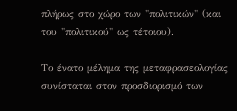πλήρως στο χώρο των "πολιτικών" (και του "πολιτικού" ως τέτοιου).

Το ένατο μέλημα της μεταφρασεολογίας συνίσταται στον προσδιορισμό των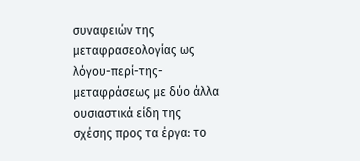συναφειών της μεταφρασεολογίας ως λόγου-περί-της-μεταφράσεως με δύο άλλα ουσιαστικά είδη της σχέσης προς τα έργα: το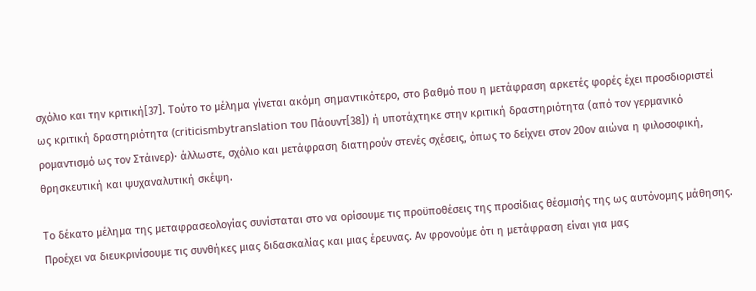σχόλιο και την κριτική[37]. Τούτο το μέλημα γίνεται ακόμη σημαντικότερο, στο βαθμό που η μετάφραση αρκετές φορές έχει προσδιοριστεί ως κριτική δραστηριότητα (criticismbytranslation του Πάουντ[38]) ή υποτάχτηκε στην κριτική δραστηριότητα (από τον γερμανικό ρομαντισμό ως τον Στάινερ)· άλλωστε, σχόλιο και μετάφραση διατηρούν στενές σχέσεις, όπως το δείχνει στον 20ον αιώνα η φιλοσοφική, θρησκευτική και ψυχαναλυτική σκέψη.

Το δέκατο μέλημα της μεταφρασεολογίας συνίσταται στο να ορίσουμε τις προϋποθέσεις της προσίδιας θέσμισής της ως αυτόνομης μάθησης. Προέχει να διευκρινίσουμε τις συνθήκες μιας διδασκαλίας και μιας έρευνας. Αν φρονούμε ότι η μετάφραση είναι για μας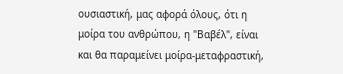ουσιαστική, μας αφορά όλους, ότι η μοίρα του ανθρώπου, η "Βαβέλ", είναι και θα παραμείνει μοίρα-μεταφραστική,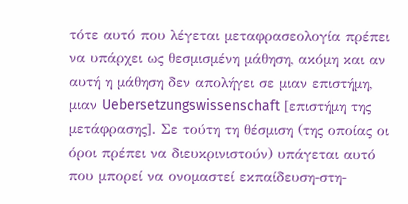τότε αυτό που λέγεται μεταφρασεολογία πρέπει να υπάρχει ως θεσμισμένη μάθηση, ακόμη και αν αυτή η μάθηση δεν απολήγει σε μιαν επιστήμη, μιαν Uebersetzungswissenschaft [επιστήμη της μετάφρασης]. Σε τούτη τη θέσμιση (της οποίας οι όροι πρέπει να διευκρινιστούν) υπάγεται αυτό που μπορεί να ονομαστεί εκπαίδευση-στη-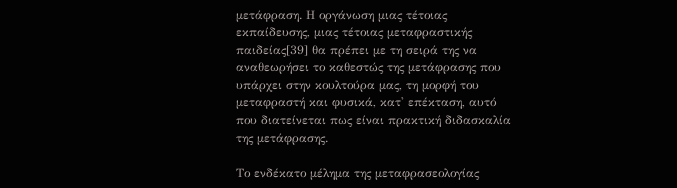μετάφραση. Η οργάνωση μιας τέτοιας εκπαίδευσης, μιας τέτοιας μεταφραστικής παιδείας[39] θα πρέπει με τη σειρά της να αναθεωρήσει το καθεστώς της μετάφρασης που υπάρχει στην κουλτούρα μας, τη μορφή του μεταφραστή και φυσικά, κατ' επέκταση, αυτό που διατείνεται πως είναι πρακτική διδασκαλία της μετάφρασης.

Το ενδέκατο μέλημα της μεταφρασεολογίας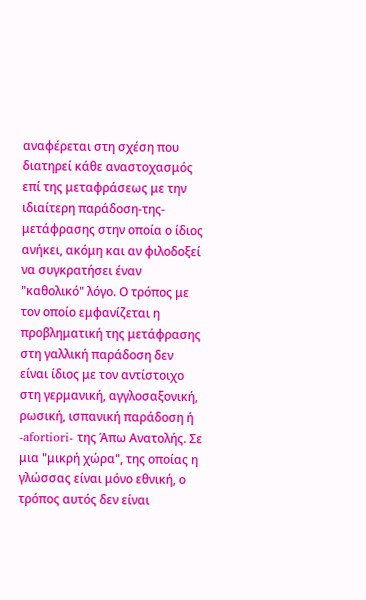αναφέρεται στη σχέση που διατηρεί κάθε αναστοχασμός επί της μεταφράσεως με την ιδιαίτερη παράδοση-της-μετάφρασης στην οποία ο ίδιος ανήκει, ακόμη και αν φιλοδοξεί να συγκρατήσει έναν "καθολικό" λόγο. Ο τρόπος με τον οποίο εμφανίζεται η προβληματική της μετάφρασης στη γαλλική παράδοση δεν είναι ίδιος με τον αντίστοιχο στη γερμανική, αγγλοσαξονική, ρωσική, ισπανική παράδοση ή -afortiori- της Άπω Ανατολής. Σε μια "μικρή χώρα", της οποίας η γλώσσας είναι μόνο εθνική, ο τρόπος αυτός δεν είναι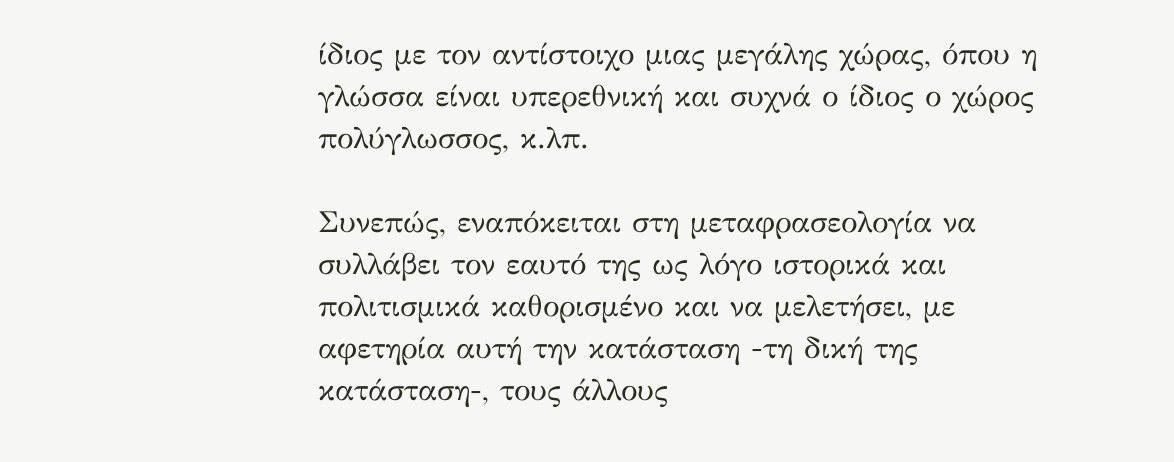ίδιος με τον αντίστοιχο μιας μεγάλης χώρας, όπου η γλώσσα είναι υπερεθνική και συχνά ο ίδιος ο χώρος πολύγλωσσος, κ.λπ.

Συνεπώς, εναπόκειται στη μεταφρασεολογία να συλλάβει τον εαυτό της ως λόγο ιστορικά και πολιτισμικά καθορισμένο και να μελετήσει, με αφετηρία αυτή την κατάσταση -τη δική της κατάσταση-, τους άλλους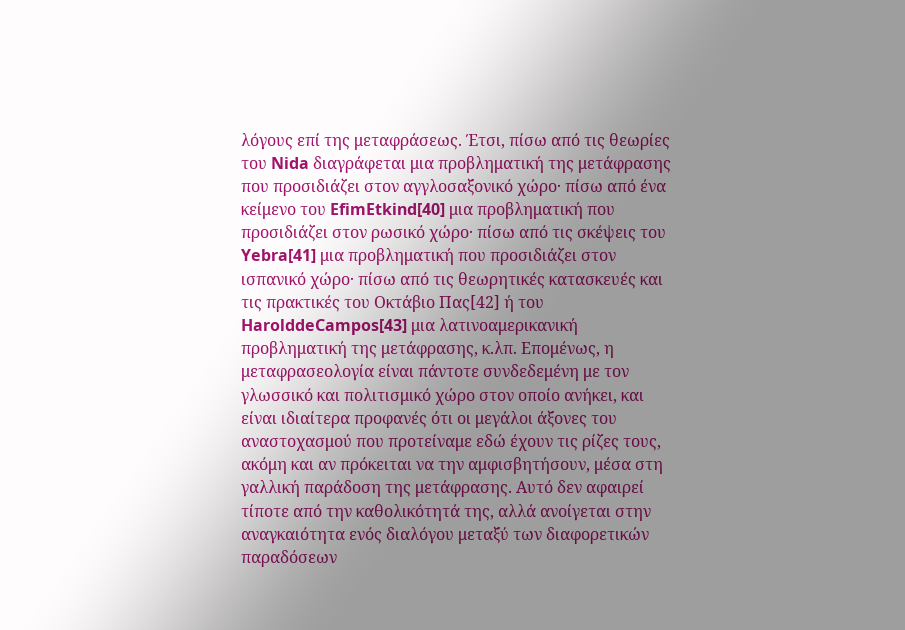λόγους επί της μεταφράσεως. Έτσι, πίσω από τις θεωρίες του Nida διαγράφεται μια προβληματική της μετάφρασης που προσιδιάζει στον αγγλοσαξονικό χώρο· πίσω από ένα κείμενο του EfimEtkind[40] μια προβληματική που προσιδιάζει στον ρωσικό χώρο· πίσω από τις σκέψεις του Yebra[41] μια προβληματική που προσιδιάζει στον ισπανικό χώρο· πίσω από τις θεωρητικές κατασκευές και τις πρακτικές του Οκτάβιο Πας[42] ή του HarolddeCampos[43] μια λατινοαμερικανική προβληματική της μετάφρασης, κ.λπ. Επομένως, η μεταφρασεολογία είναι πάντοτε συνδεδεμένη με τον γλωσσικό και πολιτισμικό χώρο στον οποίο ανήκει, και είναι ιδιαίτερα προφανές ότι οι μεγάλοι άξονες του αναστοχασμού που προτείναμε εδώ έχουν τις ρίζες τους, ακόμη και αν πρόκειται να την αμφισβητήσουν, μέσα στη γαλλική παράδοση της μετάφρασης. Αυτό δεν αφαιρεί τίποτε από την καθολικότητά της, αλλά ανοίγεται στην αναγκαιότητα ενός διαλόγου μεταξύ των διαφορετικών παραδόσεων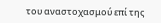του αναστοχασμού επί της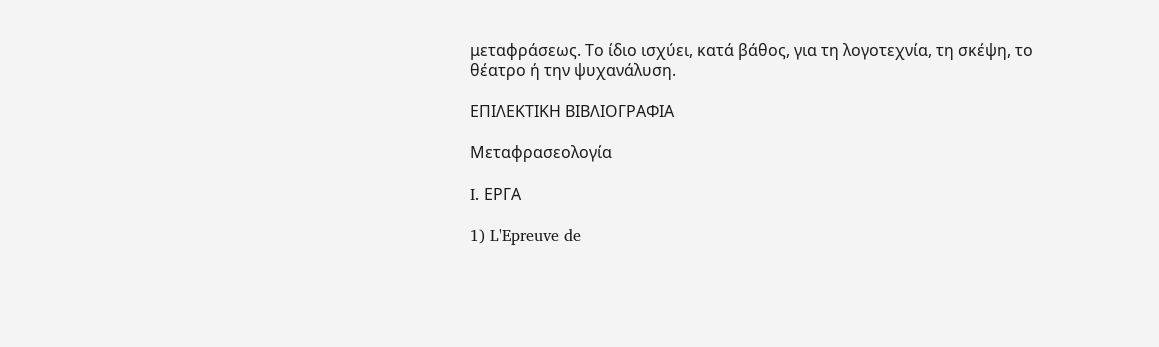μεταφράσεως. Το ίδιο ισχύει, κατά βάθος, για τη λογοτεχνία, τη σκέψη, το θέατρο ή την ψυχανάλυση.

ΕΠΙΛΕΚΤΙΚΗ ΒΙΒΛΙΟΓΡΑΦΙΑ

Μεταφρασεολογία

I. ΕΡΓΑ

1) L'Epreuve de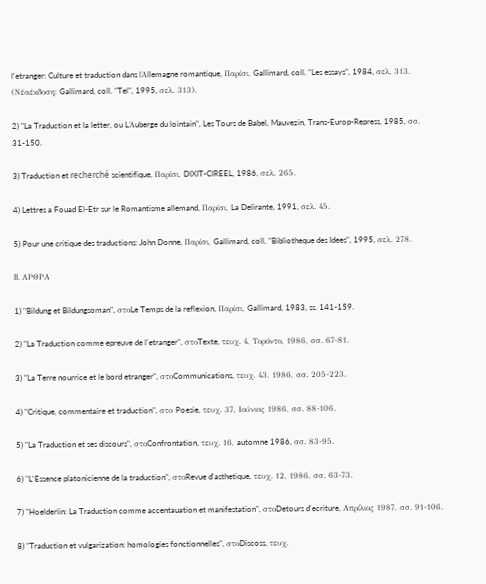l'etranger: Culture et traduction dans lΆllemagne romantique, Παρίσι, Gallimard, coll. "Les essays", 1984, σελ. 313. (Νέαέκδοση: Gallimard, coll. "Tel", 1995, σελ. 313).

2) "La Traduction et la letter, ou LΆuberge du lointain", Les Tours de Babel, Mauvezin, Trans-Europ-Repress, 1985, σσ. 31-150.

3) Traduction et recherché scientifique, Παρίσι, DIXIT-CIREEL, 1986, σελ. 265.

4) Lettres a Fouad El-Etr sur le Romantisme allemand, Παρίσι, La Delirante, 1991, σελ. 45.

5) Pour une critique des traductions: John Donne, Παρίσι, Gallimard, coll. "Bibliotheque des Idees", 1995, σελ. 278.

II. ΑΡΘΡΑ

1) "Bildung et Bildungsoman", στοLe Temps de la reflexion, Παρίσι, Gallimard, 1983, ss. 141-159.

2) "La Traduction comme epreuve de l'etranger", στοTexte, τευχ. 4, Τορόντο, 1986, σσ. 67-81.

3) "La Terre nourrice et le bord etranger", στοCommunications, τευχ. 43, 1986, σσ. 205-223.

4) "Critique, commentaire et traduction", στο Poesie, τευχ. 37, Ιούνιος 1986, σσ. 88-106.

5) "La Traduction et ses discours", στοConfrontation, τευχ. 16, automne 1986, σσ. 83-95.

6) "L'Essence platonicienne de la traduction", στοRevue d'asthetique, τευχ. 12, 1986, σσ. 63-73.

7) "Hoelderlin: La Traduction comme accentauation et manifestation", στοDetours d'ecriture, Απρίλιος 1987, σσ. 91-106.

8) "Traduction et vulgarization: homologies fonctionnelles", στοDiscoss, τευχ.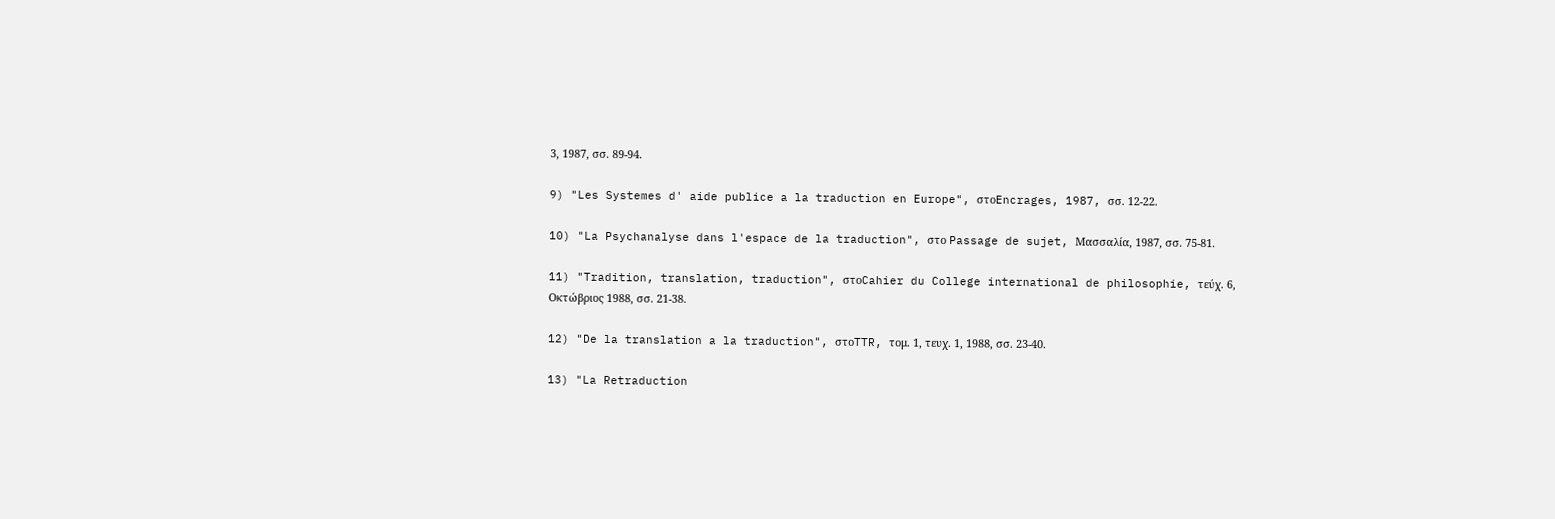3, 1987, σσ. 89-94.

9) "Les Systemes d' aide publice a la traduction en Europe", στοEncrages, 1987, σσ. 12-22.

10) "La Psychanalyse dans l'espace de la traduction", στο Passage de sujet, Μασσαλία, 1987, σσ. 75-81.

11) "Tradition, translation, traduction", στοCahier du College international de philosophie, τεύχ. 6, Οκτώβριος 1988, σσ. 21-38.

12) "De la translation a la traduction", στοTTR, τομ. 1, τευχ. 1, 1988, σσ. 23-40.

13) "La Retraduction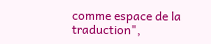comme espace de la traduction",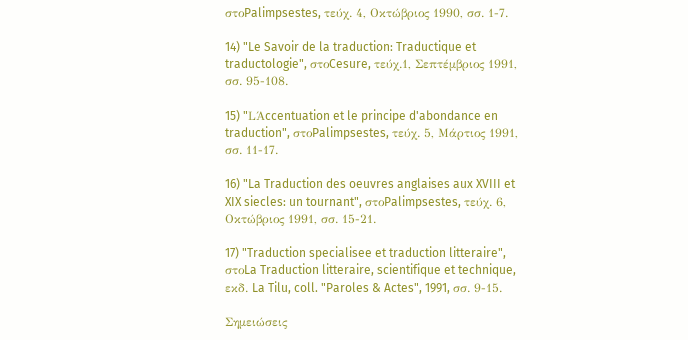στοPalimpsestes, τεύχ. 4, Οκτώβριος 1990, σσ. 1-7.

14) "Le Savoir de la traduction: Traductique et traductologie", στοCesure, τεύχ.1, Σεπτέμβριος 1991, σσ. 95-108.

15) "LΆccentuation et le principe d'abondance en traduction", στοPalimpsestes, τεύχ. 5, Μάρτιος 1991, σσ. 11-17.

16) "La Traduction des oeuvres anglaises aux XVIII et XIX siecles: un tournant", στοPalimpsestes, τεύχ. 6, Οκτώβριος 1991, σσ. 15-21.

17) "Traduction specialisee et traduction litteraire", στοLa Traduction litteraire, scientifique et technique, εκδ. La Tilu, coll. "Paroles & Actes", 1991, σσ. 9-15.

Σημειώσεις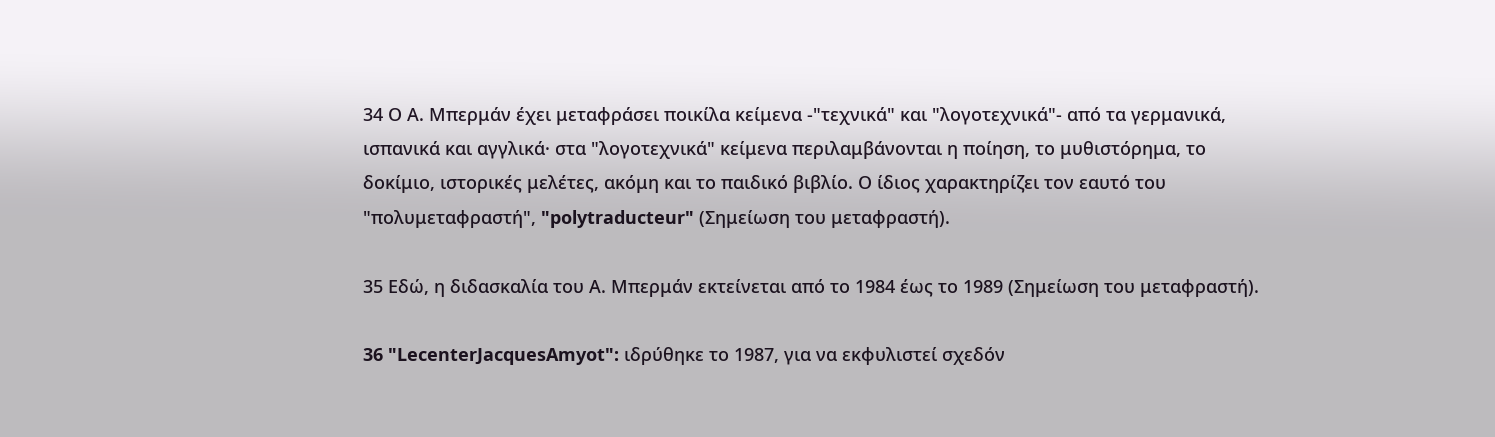34 Ο Α. Μπερμάν έχει μεταφράσει ποικίλα κείμενα -"τεχνικά" και "λογοτεχνικά"- από τα γερμανικά, ισπανικά και αγγλικά· στα "λογοτεχνικά" κείμενα περιλαμβάνονται η ποίηση, το μυθιστόρημα, το δοκίμιο, ιστορικές μελέτες, ακόμη και το παιδικό βιβλίο. Ο ίδιος χαρακτηρίζει τον εαυτό του "πολυμεταφραστή", "polytraducteur" (Σημείωση του μεταφραστή).

35 Εδώ, η διδασκαλία του Α. Μπερμάν εκτείνεται από το 1984 έως το 1989 (Σημείωση του μεταφραστή).

36 "LecenterJacquesAmyot": ιδρύθηκε το 1987, για να εκφυλιστεί σχεδόν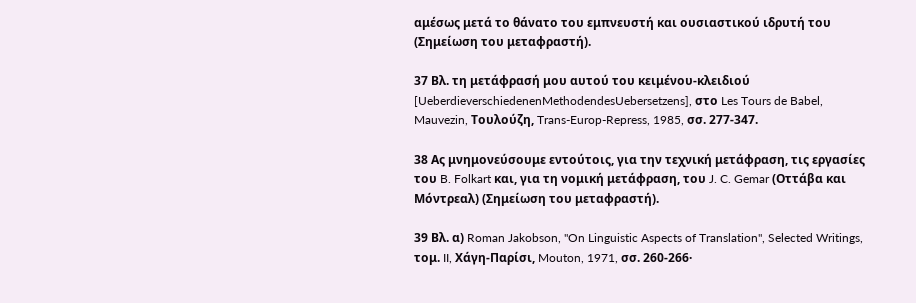αμέσως μετά το θάνατο του εμπνευστή και ουσιαστικού ιδρυτή του (Σημείωση του μεταφραστή).

37 Βλ. τη μετάφρασή μου αυτού του κειμένου-κλειδιού [UeberdieverschiedenenMethodendesUebersetzens], στο Les Tours de Babel, Mauvezin, Τουλούζη, Trans-Europ-Repress, 1985, σσ. 277-347.

38 Ας μνημονεύσουμε εντούτοις, για την τεχνική μετάφραση, τις εργασίες του B. Folkart και, για τη νομική μετάφραση, του J. C. Gemar (Οττάβα και Μόντρεαλ) (Σημείωση του μεταφραστή).

39 Βλ. α) Roman Jakobson, "On Linguistic Aspects of Translation", Selected Writings, τομ. II, Χάγη-Παρίσι, Mouton, 1971, σσ. 260-266·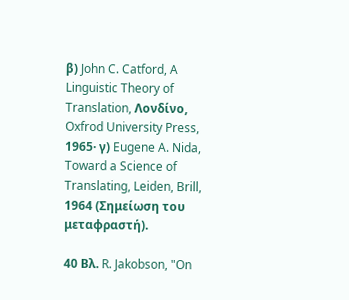β) John C. Catford, A Linguistic Theory of Translation, Λονδίνο, Oxfrod University Press, 1965· γ) Eugene A. Nida, Toward a Science of Translating, Leiden, Brill, 1964 (Σημείωση του μεταφραστή).

40 Βλ. R. Jakobson, "On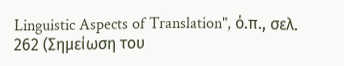Linguistic Aspects of Translation", ό.π., σελ. 262 (Σημείωση του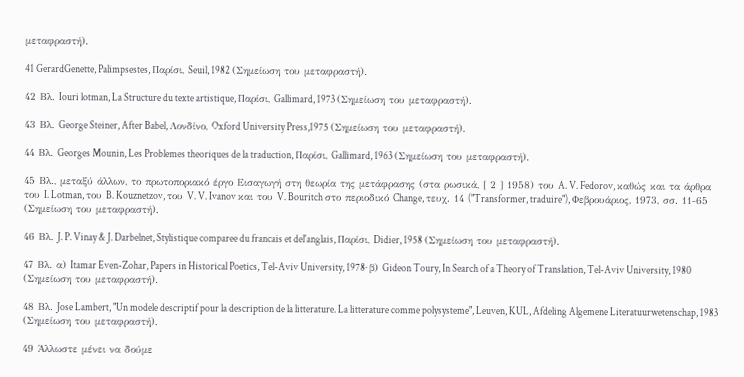μεταφραστή).

41 GerardGenette, Palimpsestes, Παρίσι, Seuil, 1982 (Σημείωση του μεταφραστή).

42 Βλ. Iouri lotman, La Structure du texte artistique, Παρίσι, Gallimard, 1973 (Σημείωση του μεταφραστή).

43 Βλ. George Steiner, After Babel, Λονδίνο, Oxford University Press,1975 (Σημείωση του μεταφραστή).

44 Βλ. Georges Mounin, Les Problemes theoriques de la traduction, Παρίσι, Gallimard, 1963 (Σημείωση του μεταφραστή).

45 Βλ., μεταξύ άλλων, το πρωτοποριακό έργο Εισαγωγή στη θεωρία της μετάφρασης (στα ρωσικά, [ 2 ] 1958) του A. V. Fedorov, καθώς και τα άρθρα του I. Lotman, του B. Kouznetzov, του V. V. Ivanov και του V. Bouritch στο περιοδικό Change, τευχ. 14 ("Transformer, traduire"), Φεβρουάριος, 1973, σσ. 11-65 (Σημείωση του μεταφραστή).

46 Βλ. J. P. Vinay & J. Darbelnet, Stylistique comparee du francais et del'anglais, Παρίσι, Didier, 1958 (Σημείωση του μεταφραστή).

47 Βλ. α) Itamar Even-Zohar, Papers in Historical Poetics, Tel-Aviv University, 1978· β) Gideon Toury, In Search of a Theory of Translation, Tel-Aviv University, 1980 (Σημείωση του μεταφραστή).

48 Βλ. Jose Lambert, "Un modele descriptif pour la description de la litterature. La litterature comme polysysteme", Leuven, KUL, Afdeling Algemene Literatuurwetenschap, 1983 (Σημείωση του μεταφραστή).

49 Άλλωστε μένει να δούμε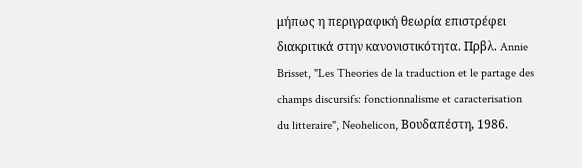μήπως η περιγραφική θεωρία επιστρέφει διακριτικά στην κανονιστικότητα. Πρβλ. Annie Brisset, "Les Theories de la traduction et le partage des champs discursifs: fonctionnalisme et caracterisation du litteraire", Neohelicon, Βουδαπέστη, 1986.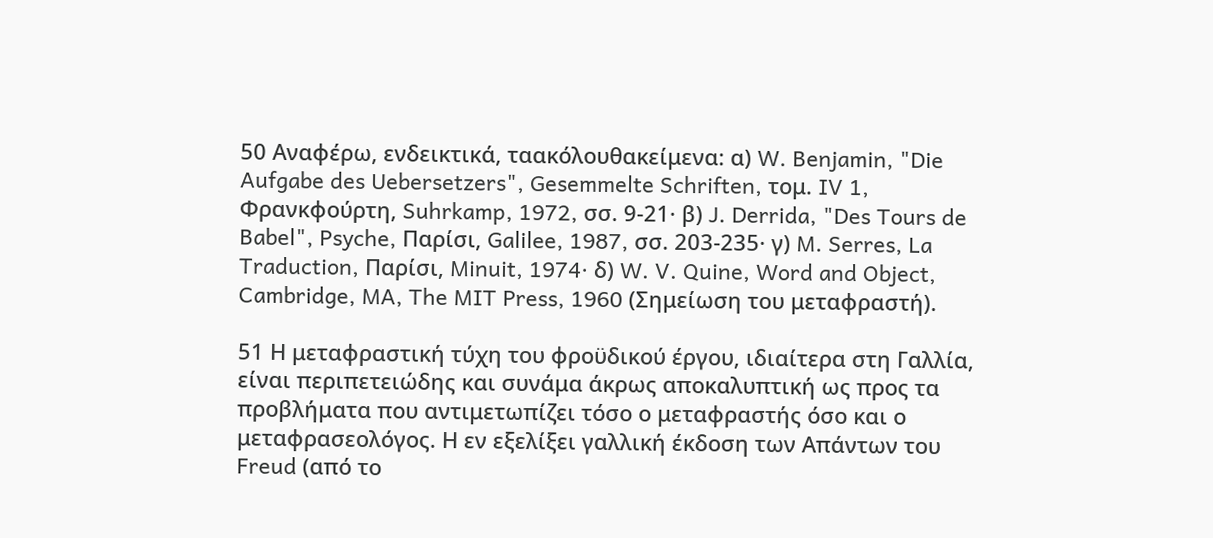50 Αναφέρω, ενδεικτικά, ταακόλουθακείμενα: α) W. Benjamin, "Die Aufgabe des Uebersetzers", Gesemmelte Schriften, τομ. IV 1, Φρανκφούρτη, Suhrkamp, 1972, σσ. 9-21· β) J. Derrida, "Des Tours de Babel", Psyche, Παρίσι, Galilee, 1987, σσ. 203-235· γ) M. Serres, La Traduction, Παρίσι, Minuit, 1974· δ) W. V. Quine, Word and Object, Cambridge, MA, The MIT Press, 1960 (Σημείωση του μεταφραστή).

51 Η μεταφραστική τύχη του φροϋδικού έργου, ιδιαίτερα στη Γαλλία, είναι περιπετειώδης και συνάμα άκρως αποκαλυπτική ως προς τα προβλήματα που αντιμετωπίζει τόσο ο μεταφραστής όσο και ο μεταφρασεολόγος. Η εν εξελίξει γαλλική έκδοση των Απάντων του Freud (από το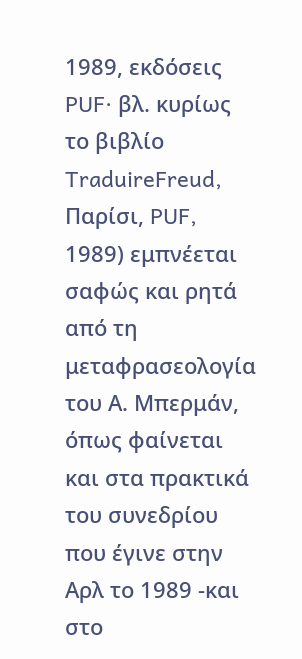1989, εκδόσεις PUF· βλ. κυρίως το βιβλίο TraduireFreud, Παρίσι, PUF, 1989) εμπνέεται σαφώς και ρητά από τη μεταφρασεολογία του Α. Μπερμάν, όπως φαίνεται και στα πρακτικά του συνεδρίου που έγινε στην Αρλ το 1989 -και στο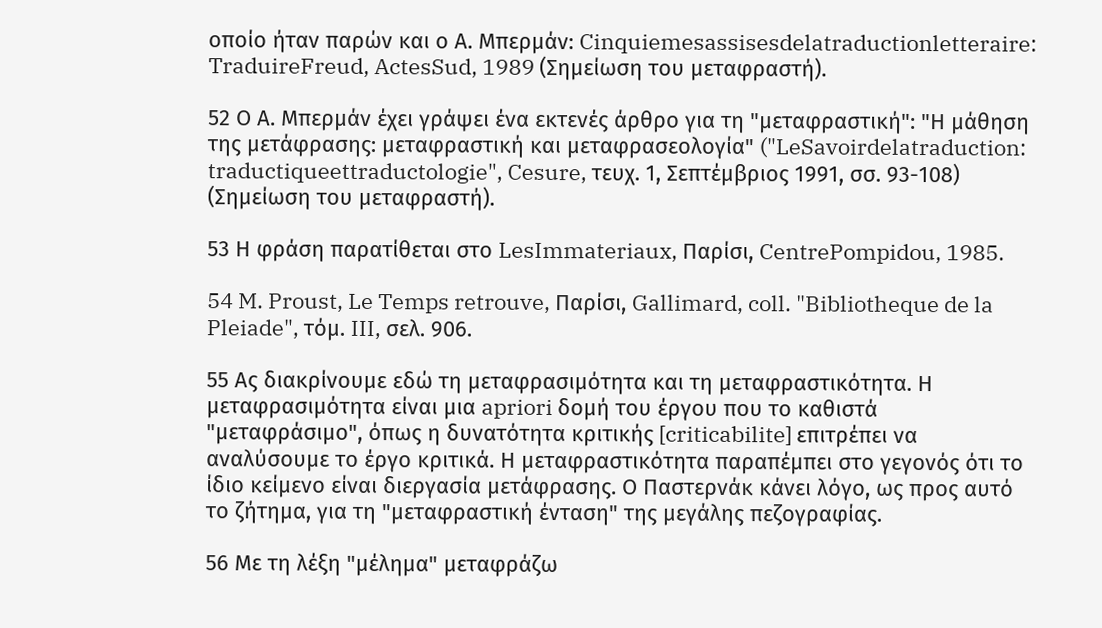οποίο ήταν παρών και ο Α. Μπερμάν: Cinquiemesassisesdelatraductionletteraire: TraduireFreud, ActesSud, 1989 (Σημείωση του μεταφραστή).

52 Ο Α. Μπερμάν έχει γράψει ένα εκτενές άρθρο για τη "μεταφραστική": "Η μάθηση της μετάφρασης: μεταφραστική και μεταφρασεολογία" ("LeSavoirdelatraduction: traductiqueettraductologie", Cesure, τευχ. 1, Σεπτέμβριος 1991, σσ. 93-108) (Σημείωση του μεταφραστή).

53 Η φράση παρατίθεται στο LesImmateriaux, Παρίσι, CentrePompidou, 1985.

54 M. Proust, Le Temps retrouve, Παρίσι, Gallimard, coll. "Bibliotheque de la Pleiade", τόμ. III, σελ. 906.

55 Ας διακρίνουμε εδώ τη μεταφρασιμότητα και τη μεταφραστικότητα. Η μεταφρασιμότητα είναι μια apriori δομή του έργου που το καθιστά "μεταφράσιμο", όπως η δυνατότητα κριτικής [criticabilite] επιτρέπει να αναλύσουμε το έργο κριτικά. Η μεταφραστικότητα παραπέμπει στο γεγονός ότι το ίδιο κείμενο είναι διεργασία μετάφρασης. Ο Παστερνάκ κάνει λόγο, ως προς αυτό το ζήτημα, για τη "μεταφραστική ένταση" της μεγάλης πεζογραφίας.

56 Με τη λέξη "μέλημα" μεταφράζω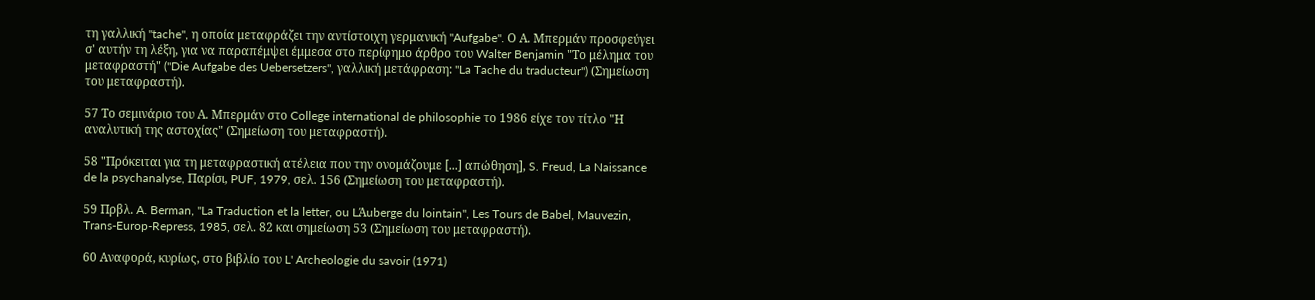τη γαλλική "tache", η οποία μεταφράζει την αντίστοιχη γερμανική "Aufgabe". Ο Α. Μπερμάν προσφεύγει σ' αυτήν τη λέξη, για να παραπέμψει έμμεσα στο περίφημο άρθρο του Walter Benjamin "Το μέλημα του μεταφραστή" ("Die Aufgabe des Uebersetzers", γαλλική μετάφραση: "La Tache du traducteur") (Σημείωση του μεταφραστή).

57 Το σεμινάριο του Α. Μπερμάν στο College international de philosophie το 1986 είχε τον τίτλο "Η αναλυτική της αστοχίας" (Σημείωση του μεταφραστή).

58 "Πρόκειται για τη μεταφραστική ατέλεια που την ονομάζουμε [...] απώθηση], S. Freud, La Naissance de la psychanalyse, Παρίσι, PUF, 1979, σελ. 156 (Σημείωση του μεταφραστή).

59 Πρβλ. A. Berman, "La Traduction et la letter, ou LΆuberge du lointain", Les Tours de Babel, Mauvezin, Trans-Europ-Repress, 1985, σελ. 82 και σημείωση 53 (Σημείωση του μεταφραστή).

60 Αναφορά, κυρίως, στο βιβλίο του L' Archeologie du savoir (1971)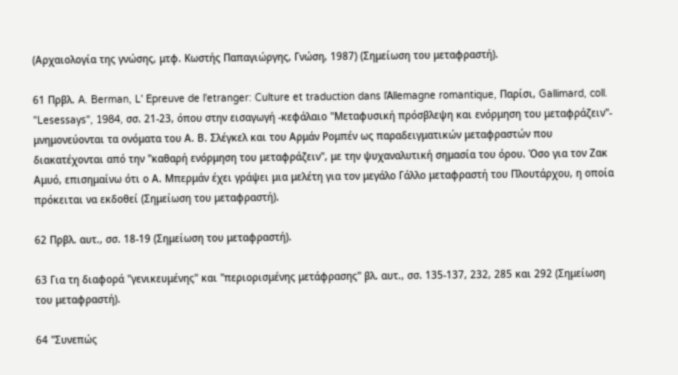(Αρχαιολογία της γνώσης, μτφ. Κωστής Παπαγιώργης, Γνώση, 1987) (Σημείωση του μεταφραστή).

61 Πρβλ. A. Berman, L' Epreuve de l'etranger: Culture et traduction dans lΆllemagne romantique, Παρίσι, Gallimard, coll. "Lesessays", 1984, σσ. 21-23, όπου στην εισαγωγή -κεφάλαιο "Μεταφυσική πρόσβλεψη και ενόρμηση του μεταφράζειν"- μνημονεύονται τα ονόματα του Α. Β. Σλέγκελ και του Αρμάν Ρομπέν ως παραδειγματικών μεταφραστών που διακατέχονται από την "καθαρή ενόρμηση του μεταφράζειν", με την ψυχαναλυτική σημασία του όρου. Όσο για τον Ζακ Αμυό, επισημαίνω ότι ο Α. Μπερμάν έχει γράψει μια μελέτη για τον μεγάλο Γάλλο μεταφραστή του Πλουτάρχου, η οποία πρόκειται να εκδοθεί (Σημείωση του μεταφραστή).

62 Πρβλ. αυτ., σσ. 18-19 (Σημείωση του μεταφραστή).

63 Για τη διαφορά "γενικευμένης" και "περιορισμένης μετάφρασης" βλ. αυτ., σσ. 135-137, 232, 285 και 292 (Σημείωση του μεταφραστή).

64 "Συνεπώς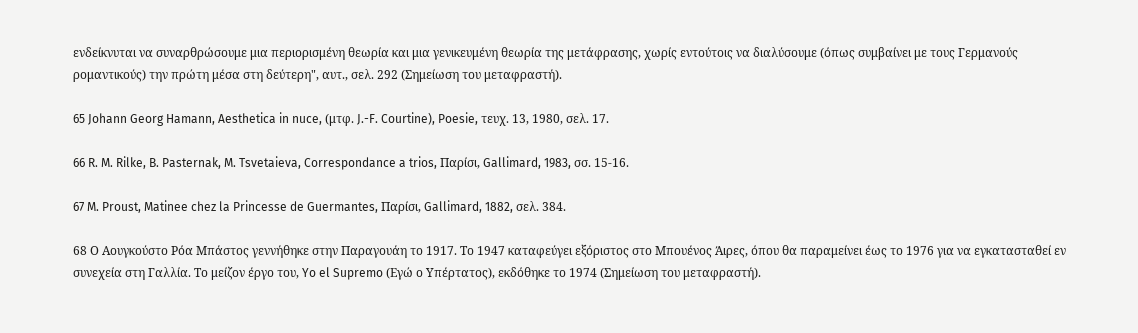ενδείκνυται να συναρθρώσουμε μια περιορισμένη θεωρία και μια γενικευμένη θεωρία της μετάφρασης, χωρίς εντούτοις να διαλύσουμε (όπως συμβαίνει με τους Γερμανούς ρομαντικούς) την πρώτη μέσα στη δεύτερη", αυτ., σελ. 292 (Σημείωση του μεταφραστή).

65 Johann Georg Hamann, Aesthetica in nuce, (μτφ. J.-F. Courtine), Poesie, τευχ. 13, 1980, σελ. 17.

66 R. M. Rilke, B. Pasternak, M. Tsvetaieva, Correspondance a trios, Παρίσι, Gallimard, 1983, σσ. 15-16.

67 M. Proust, Matinee chez la Princesse de Guermantes, Παρίσι, Gallimard, 1882, σελ. 384.

68 Ο Αουγκούστο Ρόα Μπάστος γεννήθηκε στην Παραγουάη το 1917. Το 1947 καταφεύγει εξόριστος στο Μπουένος Άιρες, όπου θα παραμείνει έως το 1976 για να εγκατασταθεί εν συνεχεία στη Γαλλία. Το μείζον έργο του, Yo el Supremo (Εγώ ο Υπέρτατος), εκδόθηκε το 1974 (Σημείωση του μεταφραστή).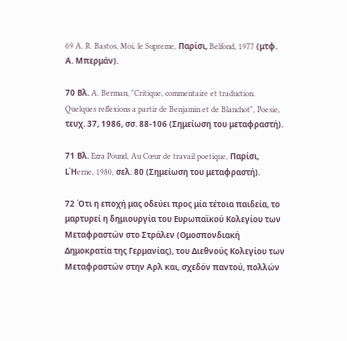69 A. R. Bastos, Moi, le Supreme, Παρίσι, Belfond, 1977 (μτφ. Α. Μπερμάν).

70 Βλ. A. Berman, "Critique, commentaire et traduction. Quelques reflexions a partir de Benjamin et de Blanchot", Poesie, τευχ. 37, 1986, σσ. 88-106 (Σημείωση του μεταφραστή).

71 Βλ. Ezra Pound, Au Cœur de travail poetique, Παρίσι, LΉerne, 1980, σελ. 80 (Σημείωση του μεταφραστή).

72 Ότι η εποχή μας οδεύει προς μία τέτοια παιδεία, το μαρτυρεί η δημιουργία του Ευρωπαϊκού Κολεγίου των Μεταφραστών στο Στράλεν (Ομοσπονδιακή Δημοκρατία της Γερμανίας), του Διεθνούς Κολεγίου των Μεταφραστών στην Αρλ και, σχεδόν παντού, πολλών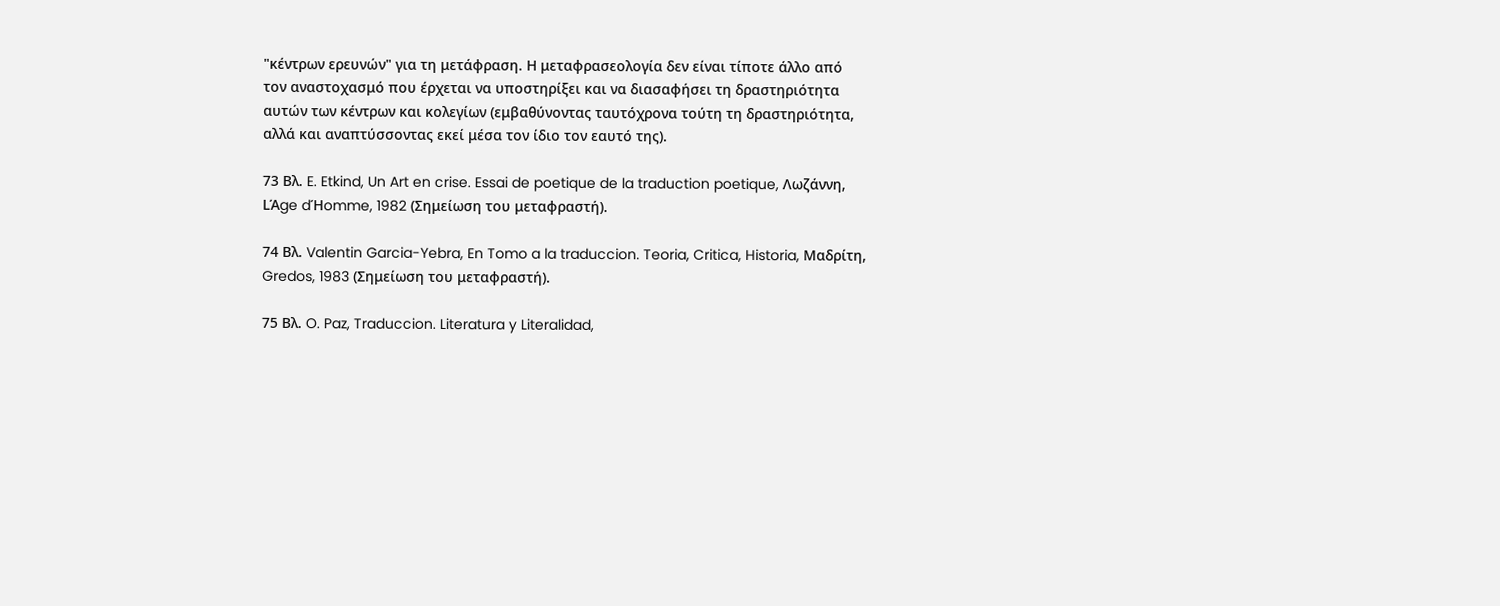"κέντρων ερευνών" για τη μετάφραση. Η μεταφρασεολογία δεν είναι τίποτε άλλο από τον αναστοχασμό που έρχεται να υποστηρίξει και να διασαφήσει τη δραστηριότητα αυτών των κέντρων και κολεγίων (εμβαθύνοντας ταυτόχρονα τούτη τη δραστηριότητα, αλλά και αναπτύσσοντας εκεί μέσα τον ίδιο τον εαυτό της).

73 Βλ. E. Etkind, Un Art en crise. Essai de poetique de la traduction poetique, Λωζάννη, LΆge dΉomme, 1982 (Σημείωση του μεταφραστή).

74 Βλ. Valentin Garcia-Yebra, En Tomo a la traduccion. Teoria, Critica, Historia, Μαδρίτη, Gredos, 1983 (Σημείωση του μεταφραστή).

75 Βλ. O. Paz, Traduccion. Literatura y Literalidad,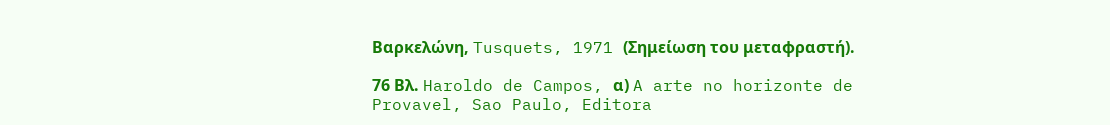Βαρκελώνη, Tusquets, 1971 (Σημείωση του μεταφραστή).

76 Βλ. Haroldo de Campos, α) A arte no horizonte de Provavel, Sao Paulo, Editora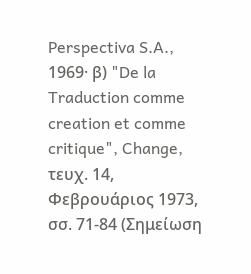Perspectiva S.A., 1969· β) "De la Traduction comme creation et comme critique", Change, τευχ. 14, Φεβρουάριος 1973, σσ. 71-84 (Σημείωση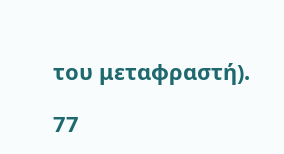του μεταφραστή).

77